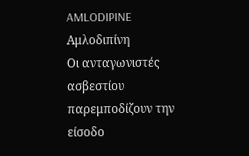AMLODIPINE
Αμλοδιπίνη
Οι ανταγωνιστές ασβεστίου παρεμποδίζουν την είσοδο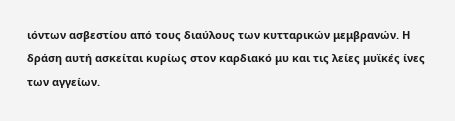ιόντων ασβεστίου από τους διαύλους των κυτταρικών μεμβρανών. Η δράση αυτή ασκείται κυρίως στον καρδιακό μυ και τις λείες μυϊκές ίνες των αγγείων.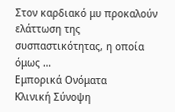Στον καρδιακό μυ προκαλούν ελάττωση της συσπαστικότητας, η οποία όμως …
Εμπορικά Ονόματα
Κλινική Σύνοψη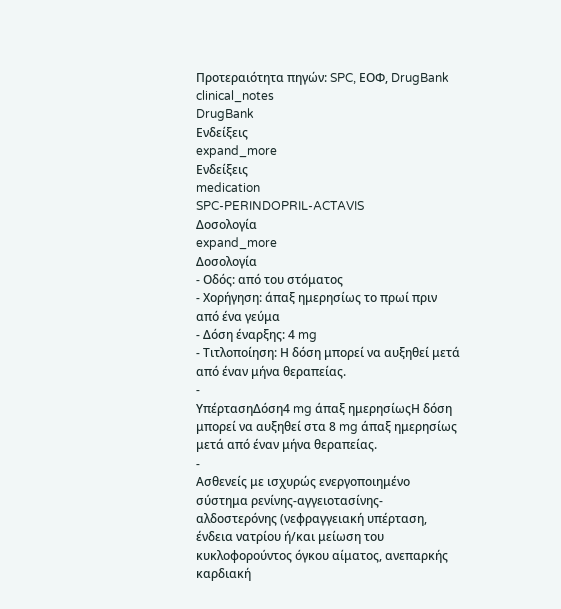Προτεραιότητα πηγών: SPC, ΕΟΦ, DrugBank
clinical_notes
DrugBank
Ενδείξεις
expand_more
Ενδείξεις
medication
SPC-PERINDOPRIL-ACTAVIS
Δοσολογία
expand_more
Δοσολογία
- Οδός: από του στόματος
- Χορήγηση: άπαξ ημερησίως το πρωί πριν από ένα γεύμα
- Δόση έναρξης: 4 mg
- Τιτλοποίηση: Η δόση μπορεί να αυξηθεί μετά από έναν μήνα θεραπείας.
-
ΥπέρτασηΔόση4 mg άπαξ ημερησίωςΗ δόση μπορεί να αυξηθεί στα 8 mg άπαξ ημερησίως μετά από έναν μήνα θεραπείας.
-
Ασθενείς με ισχυρώς ενεργοποιημένο σύστημα ρενίνης-αγγειοτασίνης-αλδοστερόνης (νεφραγγειακή υπέρταση, ένδεια νατρίου ή/και μείωση του κυκλοφορούντος όγκου αίματος, ανεπαρκής καρδιακή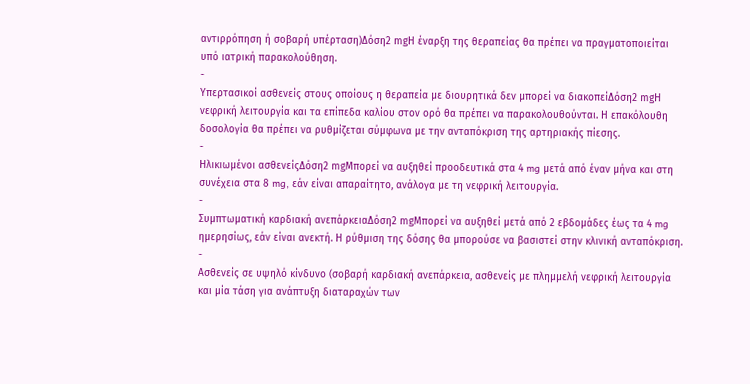αντιρρόπηση ή σοβαρή υπέρταση)Δόση2 mgΗ έναρξη της θεραπείας θα πρέπει να πραγματοποιείται υπό ιατρική παρακολούθηση.
-
Υπερτασικοί ασθενείς στους οποίους η θεραπεία με διουρητικά δεν μπορεί να διακοπείΔόση2 mgΗ νεφρική λειτουργία και τα επίπεδα καλίου στον ορό θα πρέπει να παρακολουθούνται. Η επακόλουθη δοσολογία θα πρέπει να ρυθμίζεται σύμφωνα με την ανταπόκριση της αρτηριακής πίεσης.
-
Ηλικιωμένοι ασθενείςΔόση2 mgΜπορεί να αυξηθεί προοδευτικά στα 4 mg μετά από έναν μήνα και στη συνέχεια στα 8 mg, εάν είναι απαραίτητο, ανάλογα με τη νεφρική λειτουργία.
-
Συμπτωματική καρδιακή ανεπάρκειαΔόση2 mgΜπορεί να αυξηθεί μετά από 2 εβδομάδες έως τα 4 mg ημερησίως, εάν είναι ανεκτή. Η ρύθμιση της δόσης θα μπορούσε να βασιστεί στην κλινική ανταπόκριση.
-
Ασθενείς σε υψηλό κίνδυνο (σοβαρή καρδιακή ανεπάρκεια, ασθενείς με πλημμελή νεφρική λειτουργία και μία τάση για ανάπτυξη διαταραχών των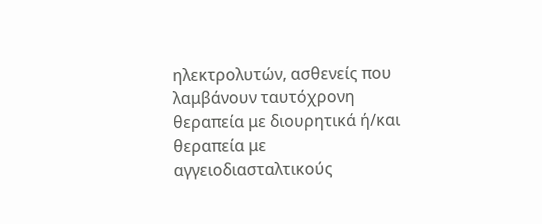ηλεκτρολυτών, ασθενείς που λαμβάνουν ταυτόχρονη θεραπεία με διουρητικά ή/και θεραπεία με αγγειοδιασταλτικούς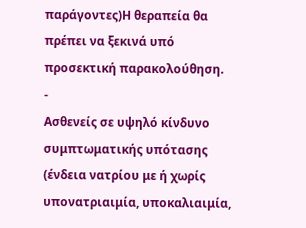παράγοντες)Η θεραπεία θα πρέπει να ξεκινά υπό προσεκτική παρακολούθηση.
-
Ασθενείς σε υψηλό κίνδυνο συμπτωματικής υπότασης (ένδεια νατρίου με ή χωρίς υπονατριαιμία, υποκαλιαιμία,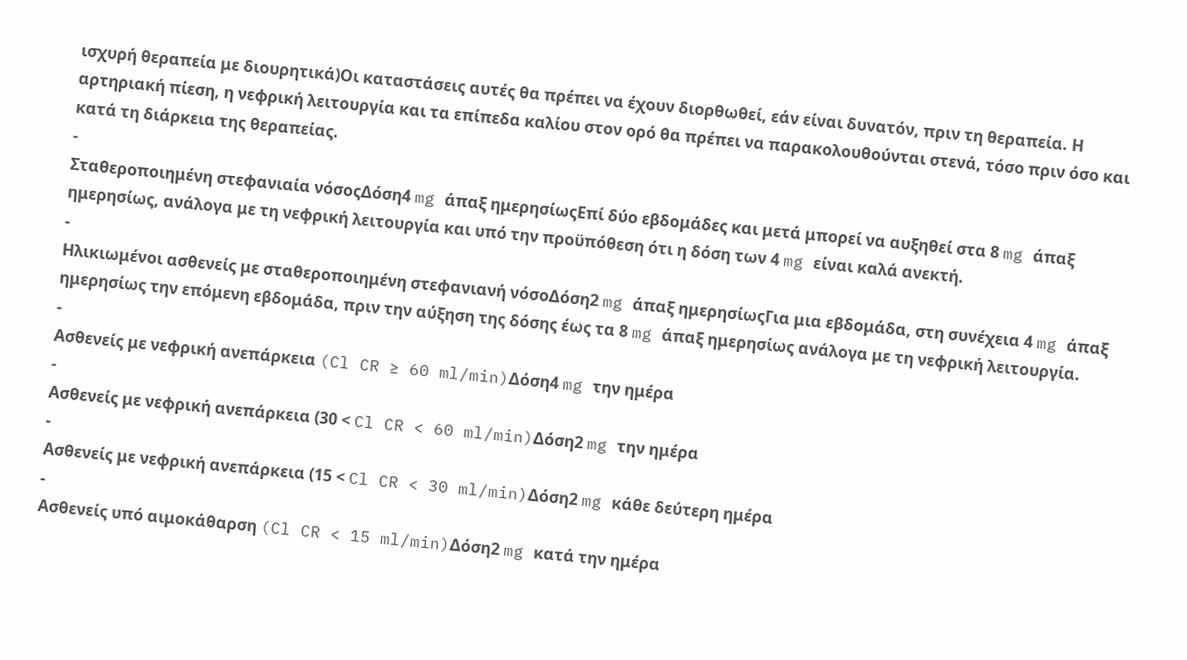ισχυρή θεραπεία με διουρητικά)Οι καταστάσεις αυτές θα πρέπει να έχουν διορθωθεί, εάν είναι δυνατόν, πριν τη θεραπεία. Η αρτηριακή πίεση, η νεφρική λειτουργία και τα επίπεδα καλίου στον ορό θα πρέπει να παρακολουθούνται στενά, τόσο πριν όσο και κατά τη διάρκεια της θεραπείας.
-
Σταθεροποιημένη στεφανιαία νόσοςΔόση4 mg άπαξ ημερησίωςΕπί δύο εβδομάδες και μετά μπορεί να αυξηθεί στα 8 mg άπαξ ημερησίως, ανάλογα με τη νεφρική λειτουργία και υπό την προϋπόθεση ότι η δόση των 4 mg είναι καλά ανεκτή.
-
Ηλικιωμένοι ασθενείς με σταθεροποιημένη στεφανιανή νόσοΔόση2 mg άπαξ ημερησίωςΓια μια εβδομάδα, στη συνέχεια 4 mg άπαξ ημερησίως την επόμενη εβδομάδα, πριν την αύξηση της δόσης έως τα 8 mg άπαξ ημερησίως ανάλογα με τη νεφρική λειτουργία.
-
Ασθενείς με νεφρική ανεπάρκεια (Cl CR ≥ 60 ml/min)Δόση4 mg την ημέρα
-
Ασθενείς με νεφρική ανεπάρκεια (30 < Cl CR < 60 ml/min)Δόση2 mg την ημέρα
-
Ασθενείς με νεφρική ανεπάρκεια (15 < Cl CR < 30 ml/min)Δόση2 mg κάθε δεύτερη ημέρα
-
Ασθενείς υπό αιμοκάθαρση (Cl CR < 15 ml/min)Δόση2 mg κατά την ημέρα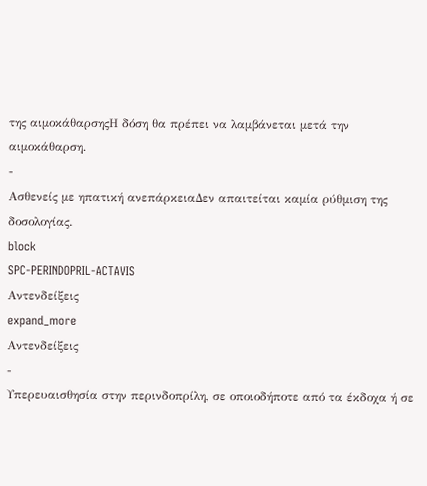της αιμοκάθαρσηςΗ δόση θα πρέπει να λαμβάνεται μετά την αιμοκάθαρση.
-
Ασθενείς με ηπατική ανεπάρκειαΔεν απαιτείται καμία ρύθμιση της δοσολογίας.
block
SPC-PERINDOPRIL-ACTAVIS
Αντενδείξεις
expand_more
Αντενδείξεις
-
Υπερευαισθησία στην περινδοπρίλη, σε οποιοδήποτε από τα έκδοχα ή σε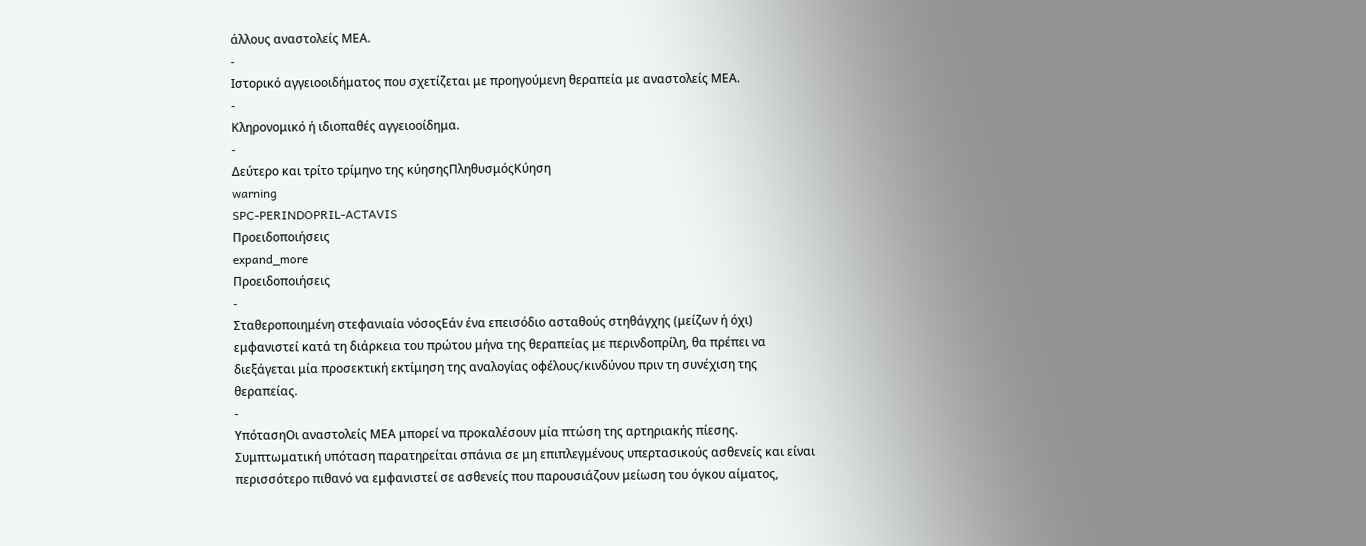άλλους αναστολείς ΜΕΑ.
-
Ιστορικό αγγειοοιδήματος που σχετίζεται με προηγούμενη θεραπεία με αναστολείς ΜΕΑ.
-
Κληρονομικό ή ιδιοπαθές αγγειοοίδημα.
-
Δεύτερο και τρίτο τρίμηνο της κύησηςΠληθυσμόςΚύηση
warning
SPC-PERINDOPRIL-ACTAVIS
Προειδοποιήσεις
expand_more
Προειδοποιήσεις
-
Σταθεροποιημένη στεφανιαία νόσοςΕάν ένα επεισόδιο ασταθούς στηθάγχης (μείζων ή όχι) εμφανιστεί κατά τη διάρκεια του πρώτου μήνα της θεραπείας με περινδοπρίλη, θα πρέπει να διεξάγεται μία προσεκτική εκτίμηση της αναλογίας οφέλους/κινδύνου πριν τη συνέχιση της θεραπείας.
-
ΥπότασηΟι αναστολείς ΜΕΑ μπορεί να προκαλέσουν μία πτώση της αρτηριακής πίεσης. Συμπτωματική υπόταση παρατηρείται σπάνια σε μη επιπλεγμένους υπερτασικούς ασθενείς και είναι περισσότερο πιθανό να εμφανιστεί σε ασθενείς που παρουσιάζουν μείωση του όγκου αίματος,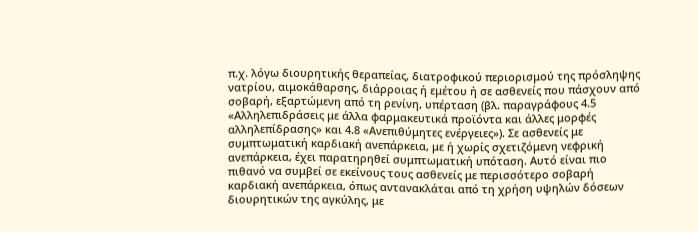π.χ. λόγω διουρητικής θεραπείας, διατροφικού περιορισμού της πρόσληψης νατρίου, αιμοκάθαρσης, διάρροιας ή εμέτου ή σε ασθενείς που πάσχουν από σοβαρή, εξαρτώμενη από τη ρενίνη, υπέρταση (βλ. παραγράφους 4.5 «Αλληλεπιδράσεις με άλλα φαρμακευτικά προϊόντα και άλλες μορφές αλληλεπίδρασης» και 4.8 «Ανεπιθύμητες ενέργειες»). Σε ασθενείς με συμπτωματική καρδιακή ανεπάρκεια, με ή χωρίς σχετιζόμενη νεφρική ανεπάρκεια, έχει παρατηρηθεί συμπτωματική υπόταση. Αυτό είναι πιο πιθανό να συμβεί σε εκείνους τους ασθενείς με περισσότερο σοβαρή καρδιακή ανεπάρκεια, όπως αντανακλάται από τη χρήση υψηλών δόσεων διουρητικών της αγκύλης, με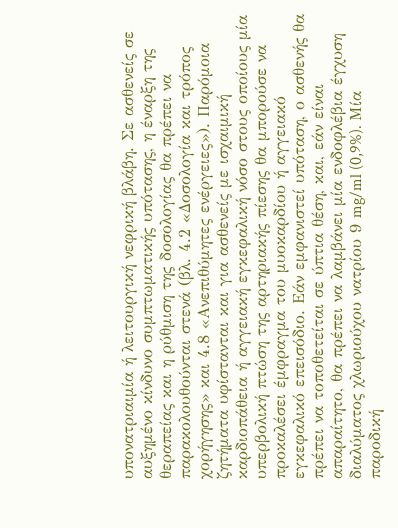υπονατριαιμία ή λειτουργική νεφρική βλάβη. Σε ασθενείς σε αυξημένο κίνδυνο συμπτωματικής υπότασης, η έναρξη της θεραπείας και η ρύθμιση της δοσολογίας θα πρέπει να παρακολουθούνται στενά (βλ. 4.2 «Δοσολογία και τρόπος χορήγησης» και 4.8 «Ανεπιθύμητες ενέργειες»). Παρόμοια ζητήματα υφίστανται και για ασθενείς με ισχαιμική καρδιοπάθεια ή αγγειακή εγκεφαλική νόσο στους οποίους μία υπερβολική πτώση της αρτηριακής πίεσης θα μπορούσε να προκαλέσει έμφραγμα του μυοκαρδίου ή αγγειακό εγκεφαλικό επεισόδιο. Εάν εμφανιστεί υπόταση, ο ασθενής θα πρέπει να τοποθετείται σε ύπτια θέση, και, εάν είναι απαραίτητο, θα πρέπει να λαμβάνει μία ενδοφλέβια έγχυση διαλύματος χλωριούχου νατρίου 9 mg/ml (0,9%). Μία παροδική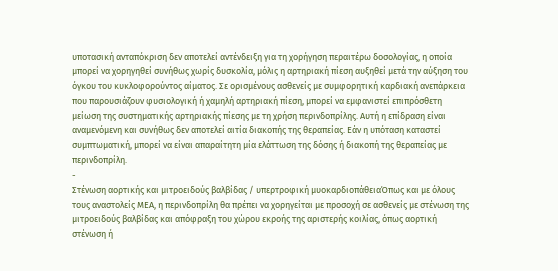υποτασική ανταπόκριση δεν αποτελεί αντένδειξη για τη χορήγηση περαιτέρω δοσολογίας, η οποία μπορεί να χορηγηθεί συνήθως χωρίς δυσκολία, μόλις η αρτηριακή πίεση αυξηθεί μετά την αύξηση του όγκου του κυκλοφορούντος αίματος. Σε ορισμένους ασθενείς με συμφορητική καρδιακή ανεπάρκεια που παρουσιάζουν φυσιολογική ή χαμηλή αρτηριακή πίεση, μπορεί να εμφανιστεί επιπρόσθετη μείωση της συστηματικής αρτηριακής πίεσης με τη χρήση περινδοπρίλης. Αυτή η επίδραση είναι αναμενόμενη και συνήθως δεν αποτελεί αιτία διακοπής της θεραπείας. Εάν η υπόταση καταστεί συμπτωματική, μπορεί να είναι απαραίτητη μία ελάττωση της δόσης ή διακοπή της θεραπείας με περινδοπρίλη.
-
Στένωση αορτικής και μιτροειδούς βαλβίδας / υπερτροφική μυοκαρδιοπάθειαΌπως και με όλους τους αναστολείς ΜΕΑ, η περινδοπρίλη θα πρέπει να χορηγείται με προσοχή σε ασθενείς με στένωση της μιτροειδούς βαλβίδας και απόφραξη του χώρου εκροής της αριστερής κοιλίας, όπως αορτική στένωση ή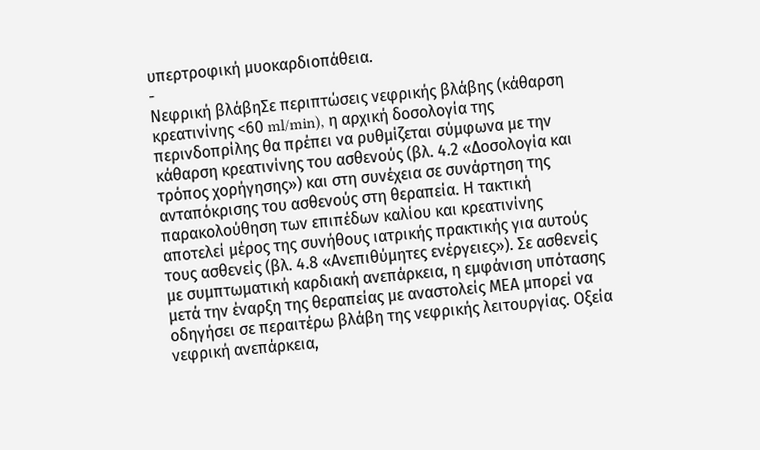υπερτροφική μυοκαρδιοπάθεια.
-
Νεφρική βλάβηΣε περιπτώσεις νεφρικής βλάβης (κάθαρση κρεατινίνης <60 ml/min), η αρχική δοσολογία της περινδοπρίλης θα πρέπει να ρυθμίζεται σύμφωνα με την κάθαρση κρεατινίνης του ασθενούς (βλ. 4.2 «Δοσολογία και τρόπος χορήγησης») και στη συνέχεια σε συνάρτηση της ανταπόκρισης του ασθενούς στη θεραπεία. Η τακτική παρακολούθηση των επιπέδων καλίου και κρεατινίνης αποτελεί μέρος της συνήθους ιατρικής πρακτικής για αυτούς τους ασθενείς (βλ. 4.8 «Ανεπιθύμητες ενέργειες»). Σε ασθενείς με συμπτωματική καρδιακή ανεπάρκεια, η εμφάνιση υπότασης μετά την έναρξη της θεραπείας με αναστολείς ΜΕΑ μπορεί να οδηγήσει σε περαιτέρω βλάβη της νεφρικής λειτουργίας. Οξεία νεφρική ανεπάρκεια,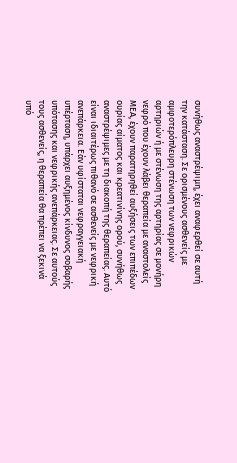συνήθως αναστρέψιμη, έχει αναφερθεί σε αυτή την κατάσταση. Σε ορισμένους ασθενείς με αμφοτερόπλευρη στένωση των νεφρικών αρτηριών ή με στένωση της αρτηρίας σε μονήρη νεφρό που έχουν λάβει θεραπεία με αναστολείς ΜΕΑ, έχουν παρατηρηθεί αυξήσεις των επιπέδων ουρίας αίματος και κρεατινίνης ορού, συνήθως αναστρέψιμες με τη διακοπή της θεραπείας. Αυτό είναι ιδιαιτέρως πιθανό σε ασθενείς με νεφρική ανεπάρκεια. Εάν υφίσταται νεφραγγειακή υπέρταση, υπάρχει αυξημένος κίνδυνος σοβαρής υπότασης και νεφρικής ανεπάρκειας. Σε αυτούς τους ασθενείς, η θεραπεία θα πρέπει να ξεκινά υπό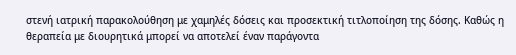στενή ιατρική παρακολούθηση με χαμηλές δόσεις και προσεκτική τιτλοποίηση της δόσης. Καθώς η θεραπεία με διουρητικά μπορεί να αποτελεί έναν παράγοντα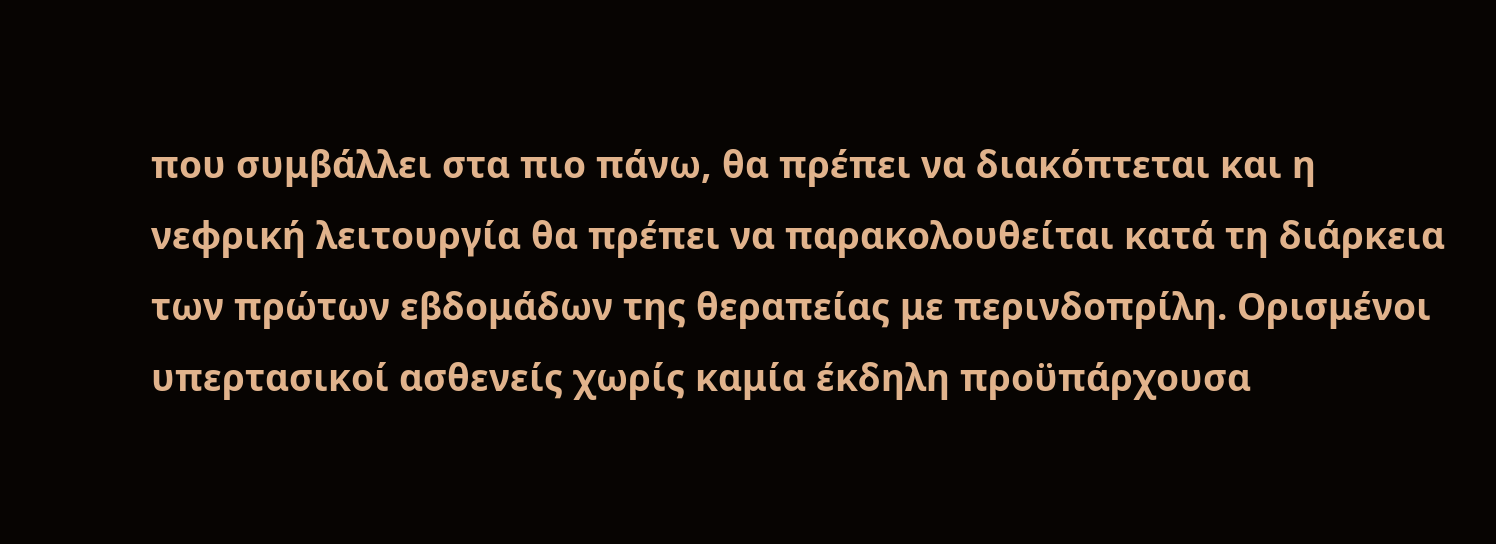που συμβάλλει στα πιο πάνω, θα πρέπει να διακόπτεται και η νεφρική λειτουργία θα πρέπει να παρακολουθείται κατά τη διάρκεια των πρώτων εβδομάδων της θεραπείας με περινδοπρίλη. Ορισμένοι υπερτασικοί ασθενείς χωρίς καμία έκδηλη προϋπάρχουσα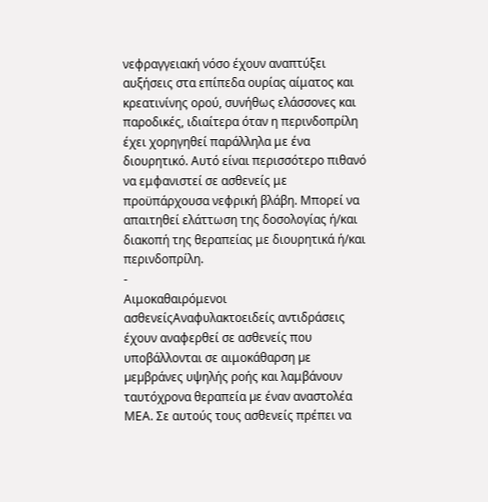νεφραγγειακή νόσο έχουν αναπτύξει αυξήσεις στα επίπεδα ουρίας αίματος και κρεατινίνης ορού, συνήθως ελάσσονες και παροδικές, ιδιαίτερα όταν η περινδοπρίλη έχει χορηγηθεί παράλληλα με ένα διουρητικό. Αυτό είναι περισσότερο πιθανό να εμφανιστεί σε ασθενείς με προϋπάρχουσα νεφρική βλάβη. Μπορεί να απαιτηθεί ελάττωση της δοσολογίας ή/και διακοπή της θεραπείας με διουρητικά ή/και περινδοπρίλη.
-
Αιμοκαθαιρόμενοι ασθενείςΑναφυλακτοειδείς αντιδράσεις έχουν αναφερθεί σε ασθενείς που υποβάλλονται σε αιμοκάθαρση µε µεµβράνες υψηλής ροής και λαμβάνουν ταυτόχρονα θεραπεία µε έναν αναστολέα ΜΕΑ. Σε αυτούς τους ασθενείς πρέπει να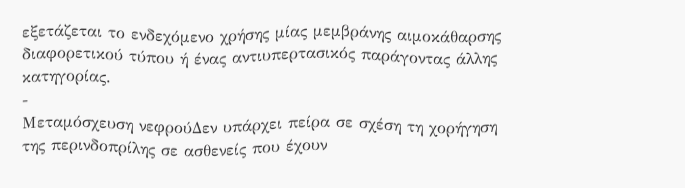εξετάζεται το ενδεχόμενο χρήσης μίας μεμβράνης αιμοκάθαρσης διαφορετικού τύπου ή ένας αντιυπερτασικός παράγοντας άλλης κατηγορίας.
-
Μεταμόσχευση νεφρούΔεν υπάρχει πείρα σε σχέση τη χορήγηση της περινδοπρίλης σε ασθενείς που έχουν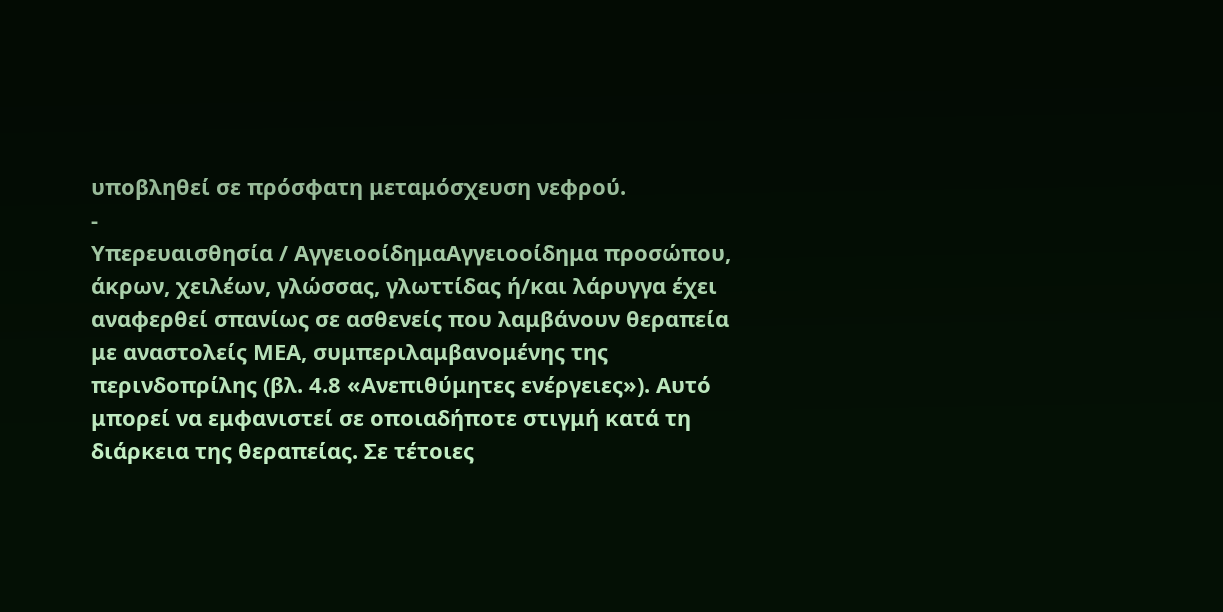υποβληθεί σε πρόσφατη μεταμόσχευση νεφρού.
-
Υπερευαισθησία / ΑγγειoοίδημαΑγγειοοίδημα προσώπου, άκρων, χειλέων, γλώσσας, γλωττίδας ή/και λάρυγγα έχει αναφερθεί σπανίως σε ασθενείς που λαμβάνουν θεραπεία με αναστολείς ΜΕΑ, συμπεριλαμβανομένης της περινδοπρίλης (βλ. 4.8 «Ανεπιθύμητες ενέργειες»). Αυτό μπορεί να εμφανιστεί σε οποιαδήποτε στιγμή κατά τη διάρκεια της θεραπείας. Σε τέτοιες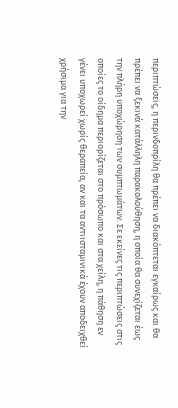περιπτώσεις, η περινδοπρίλη θα πρέπει να διακόπτεται εγκαίρως και θα πρέπει να ξεκινά κατάλληλη παρακολούθηση, η οποία θα συνεχίζεται έως την πλήρη υποχώρηση των συμπτωμάτων. Σε εκείνες τις περιπτώσεις στις οποίες το οίδημα περιορίζεται στο πρόσωπο και στα χείλη, η πάθηση εν γένει υποχωρεί χωρίς θεραπεία, αν και τα αντιισταμινικά έχουν αποδειχθεί χρήσιμα για την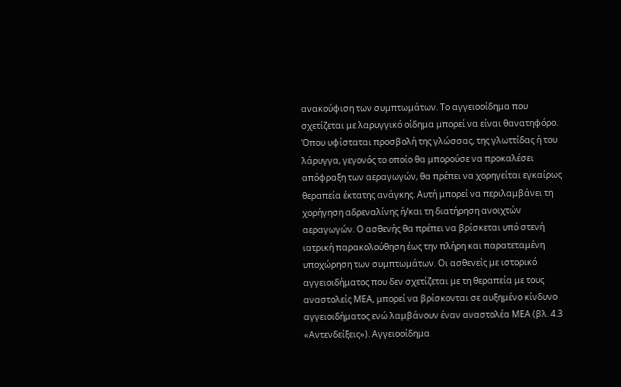ανακούφιση των συμπτωμάτων. Το αγγειοοίδημα που σχετίζεται με λαρυγγικό οίδημα μπορεί να είναι θανατηφόρο. Όπου υφίσταται προσβολή της γλώσσας, της γλωττίδας ή του λάρυγγα, γεγονός το οποίο θα μπορούσε να προκαλέσει απόφραξη των αεραγωγών, θα πρέπει να χορηγείται εγκαίρως θεραπεία έκτατης ανάγκης. Αυτή μπορεί να περιλαμβάνει τη χορήγηση αδρεναλίνης ή/και τη διατήρηση ανοιχτών αεραγωγών. Ο ασθενής θα πρέπει να βρίσκεται υπό στενή ιατρική παρακολούθηση έως την πλήρη και παρατεταμένη υποχώρηση των συμπτωμάτων. Οι ασθενείς με ιστορικό αγγειοιδήματος που δεν σχετίζεται με τη θεραπεία με τους αναστολείς ΜΕΑ, μπορεί να βρίσκονται σε αυξημένο κίνδυνο αγγειοιδήματος ενώ λαμβάνουν έναν αναστολέα ΜΕΑ (βλ. 4.3 «Αντενδείξεις»). Αγγειοοίδημα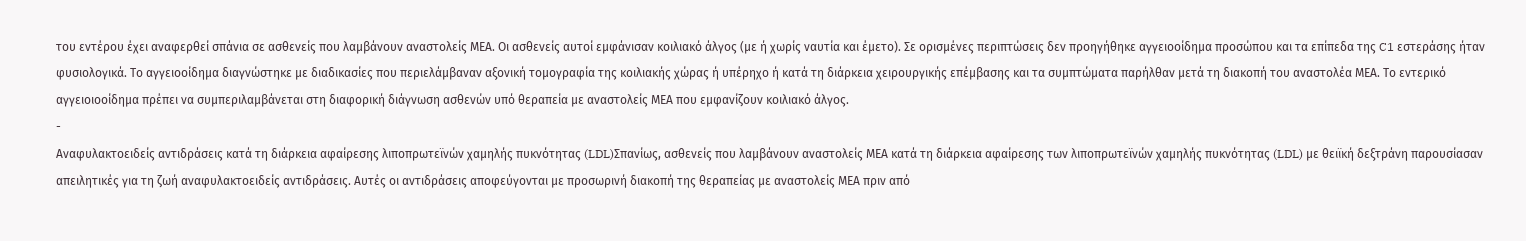του εντέρου έχει αναφερθεί σπάνια σε ασθενείς που λαμβάνουν αναστολείς ΜΕΑ. Οι ασθενείς αυτοί εμφάνισαν κοιλιακό άλγος (με ή χωρίς ναυτία και έμετο). Σε ορισμένες περιπτώσεις δεν προηγήθηκε αγγειοοίδημα προσώπου και τα επίπεδα της C1 εστεράσης ήταν φυσιολογικά. Το αγγειοοίδημα διαγνώστηκε με διαδικασίες που περιελάμβαναν αξονική τομογραφία της κοιλιακής χώρας ή υπέρηχο ή κατά τη διάρκεια χειρουργικής επέμβασης και τα συμπτώματα παρήλθαν μετά τη διακοπή του αναστολέα ΜΕΑ. Το εντερικό αγγειοιοοίδημα πρέπει να συμπεριλαμβάνεται στη διαφορική διάγνωση ασθενών υπό θεραπεία με αναστολείς ΜΕΑ που εμφανίζουν κοιλιακό άλγος.
-
Αναφυλακτοειδείς αντιδράσεις κατά τη διάρκεια αφαίρεσης λιποπρωτεϊνών χαμηλής πυκνότητας (LDL)Σπανίως, ασθενείς που λαμβάνουν αναστολείς ΜΕΑ κατά τη διάρκεια αφαίρεσης των λιποπρωτεϊνών χαμηλής πυκνότητας (LDL) με θειϊκή δεξτράνη παρουσίασαν απειλητικές για τη ζωή αναφυλακτοειδείς αντιδράσεις. Αυτές οι αντιδράσεις αποφεύγονται με προσωρινή διακοπή της θεραπείας με αναστολείς ΜΕΑ πριν από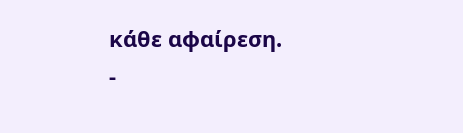κάθε αφαίρεση.
-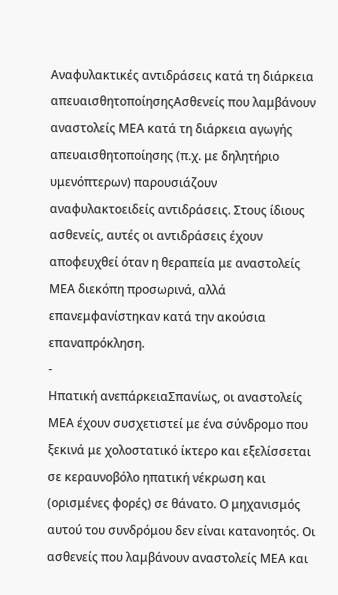Αναφυλακτικές αντιδράσεις κατά τη διάρκεια απευαισθητοποίησηςΑσθενείς που λαμβάνουν αναστολείς ΜΕΑ κατά τη διάρκεια αγωγής απευαισθητοποίησης (π.χ. με δηλητήριο υμενόπτερων) παρουσιάζουν αναφυλακτοειδείς αντιδράσεις. Στους ίδιους ασθενείς, αυτές οι αντιδράσεις έχουν αποφευχθεί όταν η θεραπεία με αναστολείς ΜΕΑ διεκόπη προσωρινά, αλλά επανεμφανίστηκαν κατά την ακούσια επαναπρόκληση.
-
Ηπατική ανεπάρκειαΣπανίως, οι αναστολείς ΜΕΑ έχουν συσχετιστεί με ένα σύνδρομο που ξεκινά με χολοστατικό ίκτερο και εξελίσσεται σε κεραυνοβόλο ηπατική νέκρωση και (ορισμένες φορές) σε θάνατο. Ο μηχανισμός αυτού του συνδρόμου δεν είναι κατανοητός. Οι ασθενείς που λαμβάνουν αναστολείς ΜΕΑ και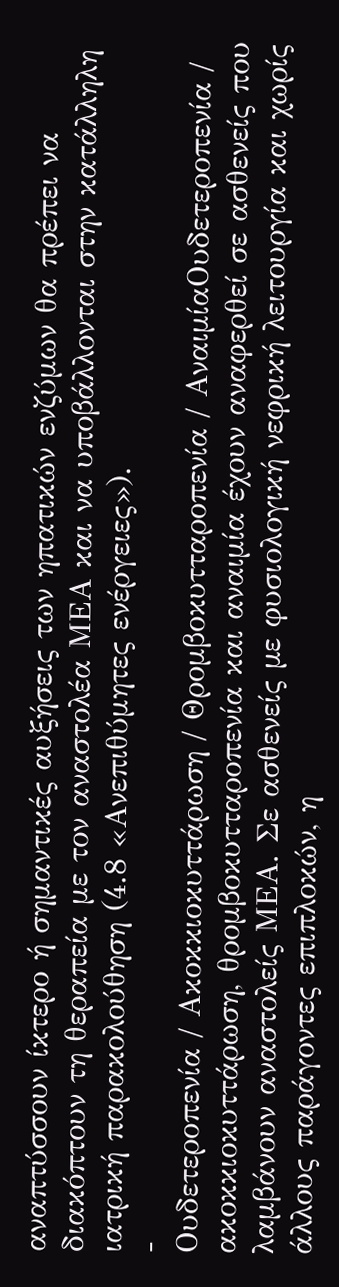αναπτύσσουν ίκτερο ή σημαντικές αυξήσεις των ηπατικών ενζύμων θα πρέπει να διακόπτουν τη θεραπεία με τον αναστολέα ΜΕΑ και να υποβάλλονται στην κατάλληλη ιατρική παρακολούθηση (4.8 «Ανεπιθύμητες ενέργειες»).
-
Ουδετεροπενία / Ακοκκιοκυττάρωση / Θρομβοκυτταροπενία / ΑναιμίαΟυδετεροπενία / ακοκκιοκυττάρωση, θρομβοκυτταροπενία και αναιμία έχουν αναφερθεί σε ασθενείς που λαμβάνουν αναστολείς ΜΕΑ. Σε ασθενείς µε φυσιολογική νεφρική λειτουργία και χωρίς άλλους παράγοντες επιπλοκών, η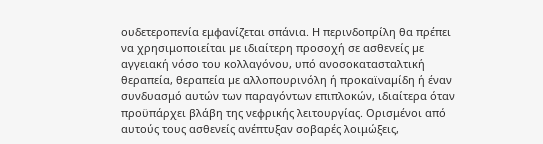ουδετεροπενία εμφανίζεται σπάνια. Η περινδοπρίλη θα πρέπει να χρησιμοποιείται µε ιδιαίτερη προσοχή σε ασθενείς µε αγγειακή νόσο του κολλαγόνου, υπό ανοσοκατασταλτική θεραπεία, θεραπεία µε αλλοπουρινόλη ή προκαϊναµίδη ή έναν συνδυασμό αυτών των παραγόντων επιπλοκών, ιδιαίτερα όταν προϋπάρχει βλάβη της νεφρικής λειτουργίας. Ορισμένοι από αυτούς τους ασθενείς ανέπτυξαν σοβαρές λοιμώξεις,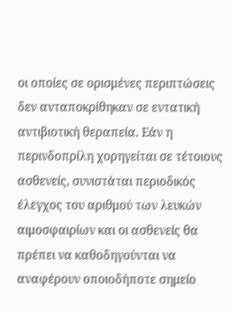οι οποίες σε ορισμένες περιπτώσεις δεν ανταποκρίθηκαν σε εντατική αντιβιοτική θεραπεία. Εάν η περινδοπρίλη χορηγείται σε τέτοιους ασθενείς, συνιστάται περιοδικός έλεγχος του αριθμού των λευκών αιμοσφαιρίων και οι ασθενείς θα πρέπει να καθοδηγούνται να αναφέρουν οποιοδήποτε σημείο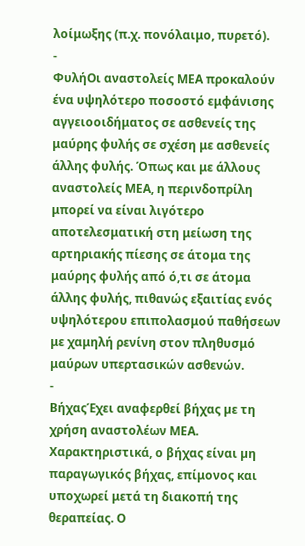λοίμωξης (π.χ. πονόλαιμο, πυρετό).
-
ΦυλήΟι αναστολείς ΜΕΑ προκαλούν ένα υψηλότερο ποσοστό εμφάνισης αγγειοοιδήματος σε ασθενείς της μαύρης φυλής σε σχέση με ασθενείς άλλης φυλής. Όπως και με άλλους αναστολείς ΜΕΑ, η περινδοπρίλη μπορεί να είναι λιγότερο αποτελεσματική στη μείωση της αρτηριακής πίεσης σε άτομα της μαύρης φυλής από ό,τι σε άτομα άλλης φυλής, πιθανώς εξαιτίας ενός υψηλότερου επιπολασμού παθήσεων με χαμηλή ρενίνη στον πληθυσμό μαύρων υπερτασικών ασθενών.
-
ΒήχαςΈχει αναφερθεί βήχας µε τη χρήση αναστολέων ΜΕΑ. Χαρακτηριστικά, ο βήχας είναι µη παραγωγικός βήχας, επίμονος και υποχωρεί μετά τη διακοπή της θεραπείας. Ο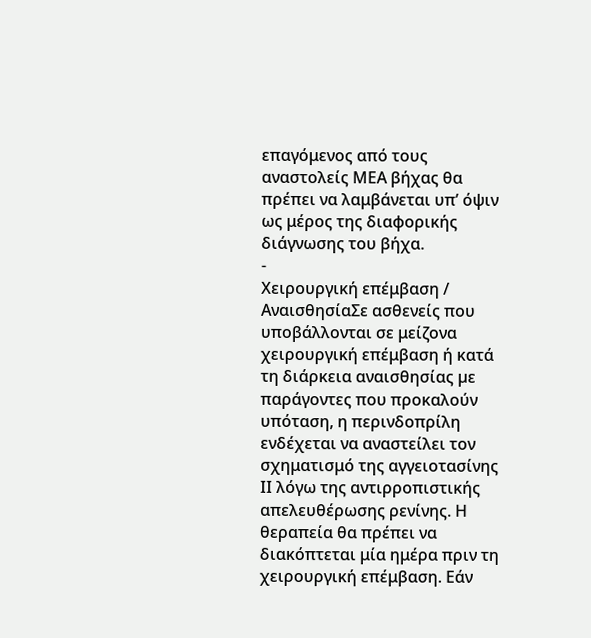επαγόμενος από τους αναστολείς ΜΕΑ βήχας θα πρέπει να λαμβάνεται υπ’ όψιν ως μέρος της διαφορικής διάγνωσης του βήχα.
-
Χειρουργική επέμβαση / ΑναισθησίαΣε ασθενείς που υποβάλλονται σε μείζονα χειρουργική επέμβαση ή κατά τη διάρκεια αναισθησίας µε παράγοντες που προκαλούν υπόταση, η περινδοπρίλη ενδέχεται να αναστείλει τον σχηματισμό της αγγειοτασίνης ΙΙ λόγω της αντιρροπιστικής απελευθέρωσης ρενίνης. Η θεραπεία θα πρέπει να διακόπτεται μία ημέρα πριν τη χειρουργική επέμβαση. Εάν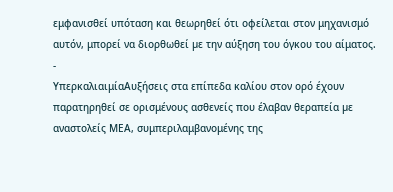εμφανισθεί υπόταση και θεωρηθεί ότι οφείλεται στον μηχανισμό αυτόν, μπορεί να διορθωθεί µε την αύξηση του όγκου του αίματος.
-
ΥπερκαλιαιμίαΑυξήσεις στα επίπεδα καλίου στον ορό έχουν παρατηρηθεί σε ορισμένους ασθενείς που έλαβαν θεραπεία µε αναστολείς ΜΕΑ, συμπεριλαμβανομένης της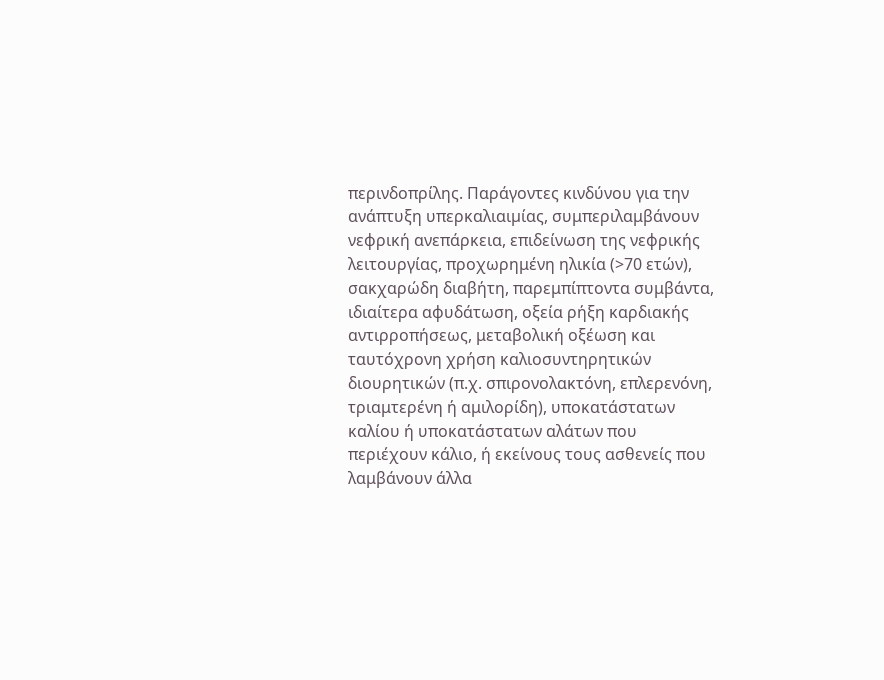περινδοπρίλης. Παράγοντες κινδύνου για την ανάπτυξη υπερκαλιαιµίας, συμπεριλαμβάνουν νεφρική ανεπάρκεια, επιδείνωση της νεφρικής λειτουργίας, προχωρημένη ηλικία (>70 ετών), σακχαρώδη διαβήτη, παρεμπίπτοντα συμβάντα, ιδιαίτερα αφυδάτωση, οξεία ρήξη καρδιακής αντιρροπήσεως, μεταβολική οξέωση και ταυτόχρονη χρήση καλιοσυντηρητικών διουρητικών (π.χ. σπιρονολακτόνη, επλερενόνη, τριαμτερένη ή αμιλορίδη), υποκατάστατων καλίου ή υποκατάστατων αλάτων που περιέχουν κάλιο, ή εκείνους τους ασθενείς που λαμβάνουν άλλα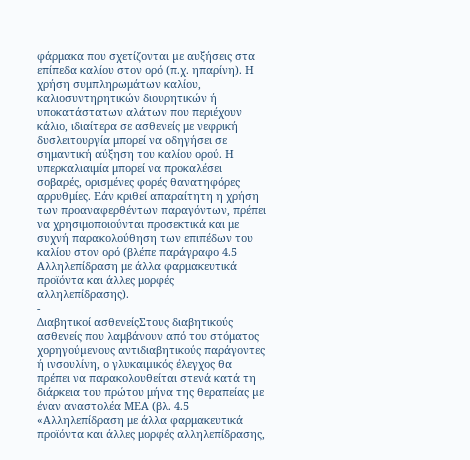φάρμακα που σχετίζονται µε αυξήσεις στα επίπεδα καλίου στον ορό (π.χ. ηπαρίνη). Η χρήση συμπληρωμάτων καλίου, καλιοσυντηρητικών διουρητικών ή υποκατάστατων αλάτων που περιέχουν κάλιο, ιδιαίτερα σε ασθενείς με νεφρική δυσλειτουργία μπορεί να οδηγήσει σε σημαντική αύξηση του καλίου ορού. Η υπερκαλιαιμία μπορεί να προκαλέσει σοβαρές, ορισμένες φορές θανατηφόρες αρρυθμίες. Εάν κριθεί απαραίτητη η χρήση των προαναφερθέντων παραγόντων, πρέπει να χρησιμοποιούνται προσεκτικά και με συχνή παρακολούθηση των επιπέδων του καλίου στον ορό (βλέπε παράγραφο 4.5 Αλληλεπίδραση με άλλα φαρμακευτικά προϊόντα και άλλες μορφές αλληλεπίδρασης).
-
Διαβητικοί ασθενείςΣτους διαβητικούς ασθενείς που λαμβάνουν από του στόματος χορηγούµενους αντιδιαβητικούς παράγοντες ή ινσουλίνη, ο γλυκαιµικός έλεγχος θα πρέπει να παρακολουθείται στενά κατά τη διάρκεια του πρώτου μήνα της θεραπείας µε έναν αναστολέα ΜΕΑ (βλ. 4.5 «Αλληλεπίδραση με άλλα φαρμακευτικά προϊόντα και άλλες μορφές αλληλεπίδρασης,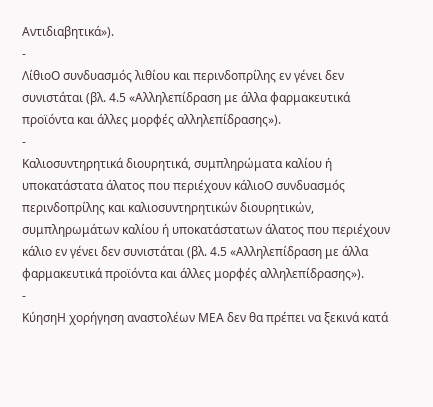Αντιδιαβητικά»).
-
ΛίθιοΟ συνδυασμός λιθίου και περινδοπρίλης εν γένει δεν συνιστάται (βλ. 4.5 «Αλληλεπίδραση με άλλα φαρμακευτικά προϊόντα και άλλες μορφές αλληλεπίδρασης»).
-
Καλιοσυντηρητικά διουρητικά, συμπληρώματα καλίου ή υποκατάστατα άλατος που περιέχουν κάλιοΟ συνδυασμός περινδοπρίλης και καλιοσυντηρητικών διουρητικών, συμπληρωμάτων καλίου ή υποκατάστατων άλατος που περιέχουν κάλιο εν γένει δεν συνιστάται (βλ. 4.5 «Αλληλεπίδραση με άλλα φαρμακευτικά προϊόντα και άλλες μορφές αλληλεπίδρασης»).
-
ΚύησηΗ χορήγηση αναστολέων ΜΕΑ δεν θα πρέπει να ξεκινά κατά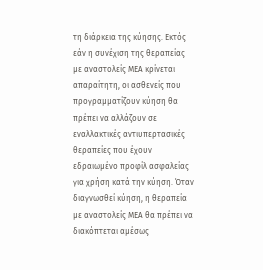τη διάρκεια της κύησης. Εκτός εάν η συνέχιση της θεραπείας με αναστολείς ΜΕΑ κρίνεται απαραίτητη, οι ασθενείς που προγραμματίζουν κύηση θα πρέπει να αλλάζουν σε εναλλακτικές αντιυπερτασικές θεραπείες που έχουν εδραιωμένο προφίλ ασφαλείας για χρήση κατά την κύηση. Όταν διαγνωσθεί κύηση, η θεραπεία με αναστολείς ΜΕΑ θα πρέπει να διακόπτεται αμέσως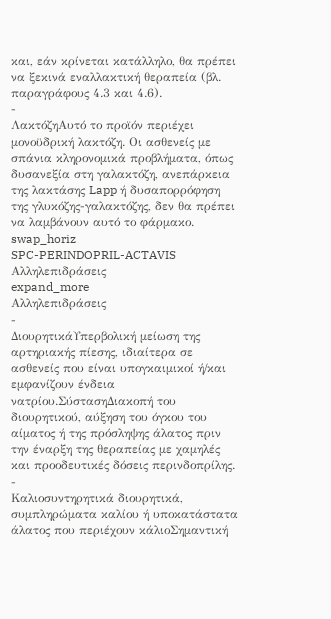και, εάν κρίνεται κατάλληλο, θα πρέπει να ξεκινά εναλλακτική θεραπεία (βλ. παραγράφους 4.3 και 4.6).
-
ΛακτόζηΑυτό το προϊόν περιέχει μονοϋδρική λακτόζη. Οι ασθενείς με σπάνια κληρονομικά προβλήματα, όπως δυσανεξία στη γαλακτόζη, ανεπάρκεια της λακτάσης Lapp ή δυσαπορρόφηση της γλυκόζης-γαλακτόζης, δεν θα πρέπει να λαμβάνουν αυτό το φάρμακο.
swap_horiz
SPC-PERINDOPRIL-ACTAVIS
Αλληλεπιδράσεις
expand_more
Αλληλεπιδράσεις
-
ΔιουρητικάΥπερβολική μείωση της αρτηριακής πίεσης, ιδιαίτερα σε ασθενείς που είναι υπογκαιμικοί ή/και εμφανίζουν ένδεια νατρίου.ΣύστασηΔιακοπή του διουρητικού, αύξηση του όγκου του αίματος ή της πρόσληψης άλατος πριν την έναρξη της θεραπείας με χαμηλές και προοδευτικές δόσεις περινδοπρίλης.
-
Καλιοσυντηρητικά διουρητικά, συμπληρώματα καλίου ή υποκατάστατα άλατος που περιέχουν κάλιοΣημαντική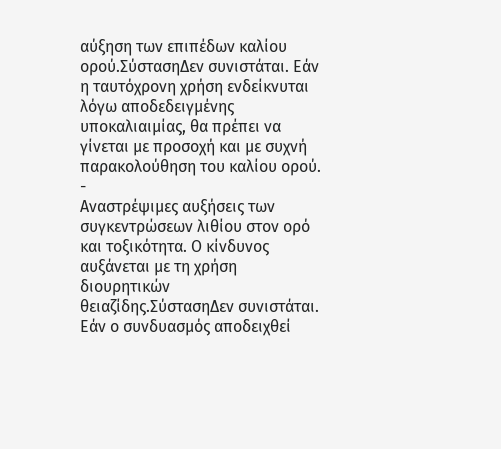αύξηση των επιπέδων καλίου ορού.ΣύστασηΔεν συνιστάται. Εάν η ταυτόχρονη χρήση ενδείκνυται λόγω αποδεδειγμένης υποκαλιαιμίας, θα πρέπει να γίνεται με προσοχή και με συχνή παρακολούθηση του καλίου ορού.
-
Αναστρέψιμες αυξήσεις των συγκεντρώσεων λιθίου στον ορό και τοξικότητα. Ο κίνδυνος αυξάνεται με τη χρήση διουρητικών θειαζίδης.ΣύστασηΔεν συνιστάται. Εάν ο συνδυασμός αποδειχθεί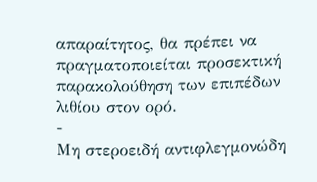απαραίτητος, θα πρέπει να πραγματοποιείται προσεκτική παρακολούθηση των επιπέδων λιθίου στον ορό.
-
Μη στεροειδή αντιφλεγμονώδη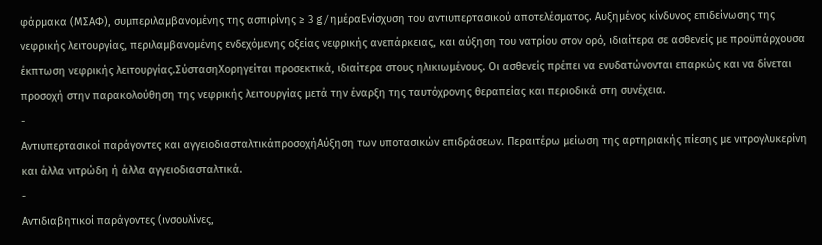φάρμακα (ΜΣΑΦ), συμπεριλαμβανομένης της ασπιρίνης ≥ 3 g/ημέραΕνίσχυση του αντιυπερτασικού αποτελέσματος. Αυξημένος κίνδυνος επιδείνωσης της νεφρικής λειτουργίας, περιλαμβανομένης ενδεχόμενης οξείας νεφρικής ανεπάρκειας, και αύξηση του νατρίου στον ορό, ιδιαίτερα σε ασθενείς με προϋπάρχουσα έκπτωση νεφρικής λειτουργίας.ΣύστασηΧορηγείται προσεκτικά, ιδιαίτερα στους ηλικιωμένους. Οι ασθενείς πρέπει να ενυδατώνονται επαρκώς και να δίνεται προσοχή στην παρακολούθηση της νεφρικής λειτουργίας μετά την έναρξη της ταυτόχρονης θεραπείας και περιοδικά στη συνέχεια.
-
Αντιυπερτασικοί παράγοντες και αγγειοδιασταλτικάπροσοχήΑύξηση των υποτασικών επιδράσεων. Περαιτέρω μείωση της αρτηριακής πίεσης με νιτρογλυκερίνη και άλλα νιτρώδη ή άλλα αγγειοδιασταλτικά.
-
Αντιδιαβητικοί παράγοντες (ινσουλίνες,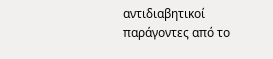αντιδιαβητικοί παράγοντες από το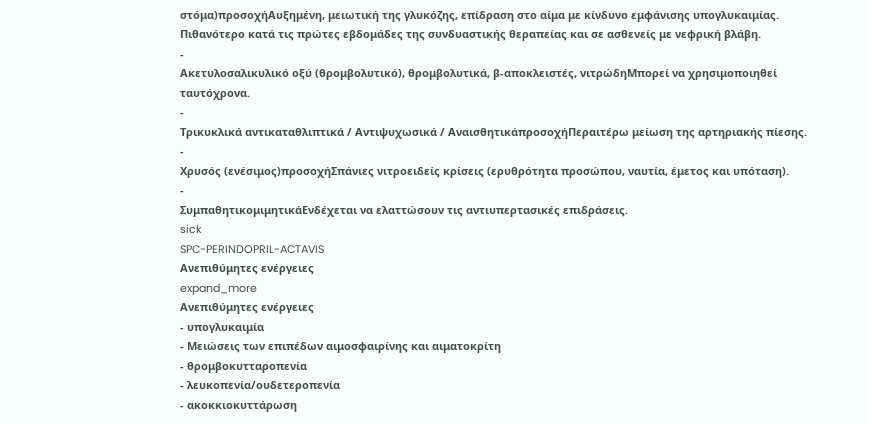στόμα)προσοχήΑυξημένη, μειωτική της γλυκόζης, επίδραση στο αίμα με κίνδυνο εμφάνισης υπογλυκαιμίας. Πιθανότερο κατά τις πρώτες εβδομάδες της συνδυαστικής θεραπείας και σε ασθενείς με νεφρική βλάβη.
-
Ακετυλοσαλικυλικό οξύ (θρομβολυτικό), θρομβολυτικά, β-αποκλειστές, νιτρώδηΜπορεί να χρησιμοποιηθεί ταυτόχρονα.
-
Τρικυκλικά αντικαταθλιπτικά / Αντιψυχωσικά / ΑναισθητικάπροσοχήΠεραιτέρω μείωση της αρτηριακής πίεσης.
-
Χρυσός (ενέσιμος)προσοχήΣπάνιες νιτροειδείς κρίσεις (ερυθρότητα προσώπου, ναυτία, έμετος και υπόταση).
-
ΣυμπαθητικομιμητικάΕνδέχεται να ελαττώσουν τις αντιυπερτασικές επιδράσεις.
sick
SPC-PERINDOPRIL-ACTAVIS
Ανεπιθύμητες ενέργειες
expand_more
Ανεπιθύμητες ενέργειες
- υπογλυκαιμία
- Μειώσεις των επιπέδων αιμοσφαιρίνης και αιματοκρίτη
- θρομβοκυτταροπενία
- λευκοπενία/ουδετεροπενία
- ακοκκιοκυττάρωση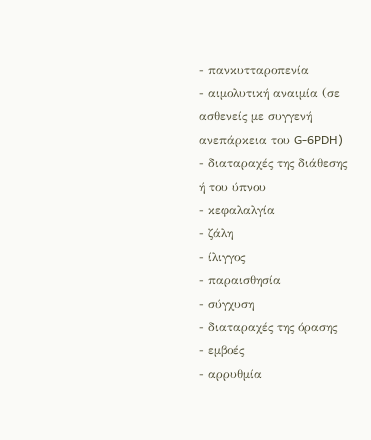- πανκυτταροπενία
- αιμολυτική αναιμία (σε ασθενείς με συγγενή ανεπάρκεια του G-6PDH)
- διαταραχές της διάθεσης ή του ύπνου
- κεφαλαλγία
- ζάλη
- ίλιγγος
- παραισθησία
- σύγχυση
- διαταραχές της όρασης
- εμβοές
- αρρυθμία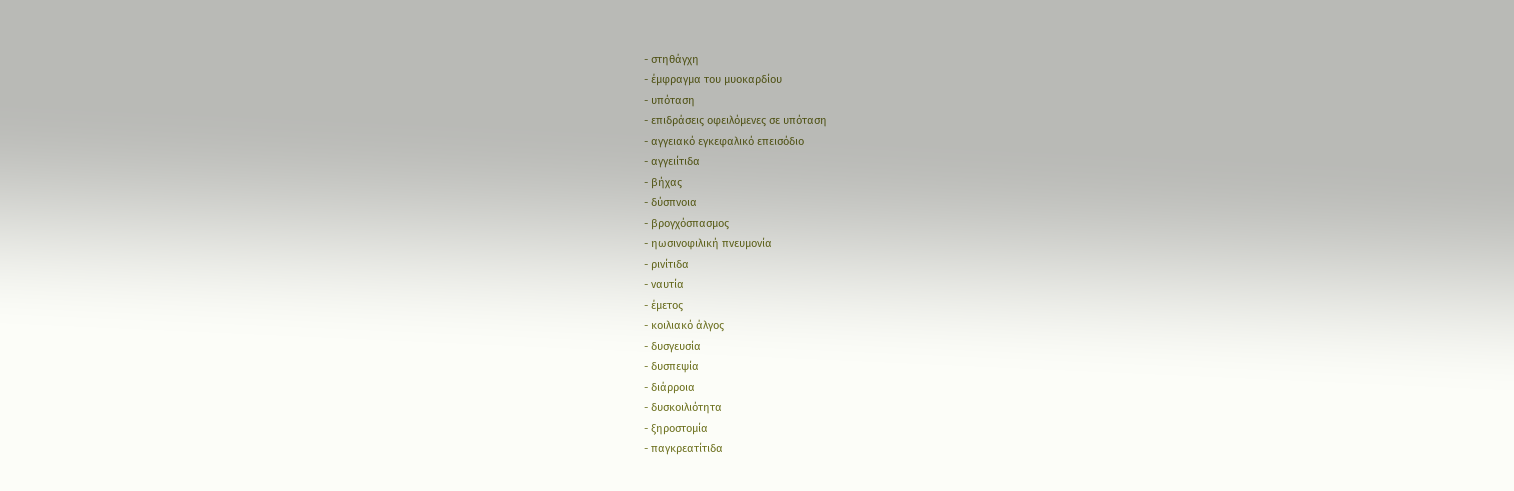- στηθάγχη
- έμφραγμα του μυοκαρδίου
- υπόταση
- επιδράσεις οφειλόμενες σε υπόταση
- αγγειακό εγκεφαλικό επεισόδιο
- αγγειίτιδα
- βήχας
- δύσπνοια
- βρογχόσπασμος
- ηωσινοφιλική πνευμονία
- ρινίτιδα
- ναυτία
- έμετος
- κοιλιακό άλγος
- δυσγευσία
- δυσπεψία
- διάρροια
- δυσκοιλιότητα
- ξηροστομία
- παγκρεατίτιδα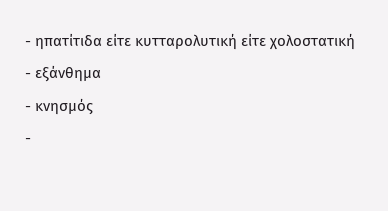- ηπατίτιδα είτε κυτταρολυτική είτε χολοστατική
- εξάνθημα
- κνησμός
-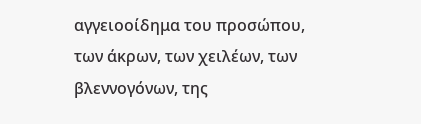αγγειοοίδημα του προσώπου, των άκρων, των χειλέων, των βλεννογόνων, της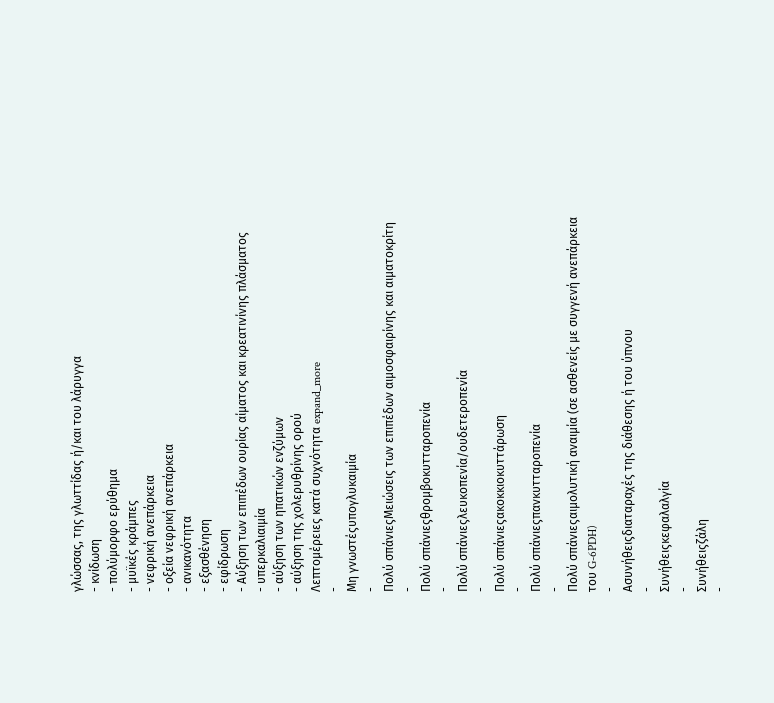γλώσσας, της γλωττίδας ή/και του λάρυγγα
- κνίδωση
- πολύμορφο ερύθημα
- μυϊκές κράμπες
- νεφρική ανεπάρκεια
- οξεία νεφρική ανεπάρκεια
- ανικανότητα
- εξασθένηση
- εφίδρωση
- Αύξηση των επιπέδων ουρίας αίματος και κρεατινίνης πλάσματος
- υπερκαλιαιμία
- αύξηση των ηπατικών ενζύμων
- αύξηση της χολερυθρίνης ορού
Λεπτομέρειες κατά συχνότητα expand_more
-
Μη γνωστέςυπογλυκαιμία
-
Πολύ σπάνιεςΜειώσεις των επιπέδων αιμοσφαιρίνης και αιματοκρίτη
-
Πολύ σπάνιεςθρομβοκυτταροπενία
-
Πολύ σπάνιεςλευκοπενία/ουδετεροπενία
-
Πολύ σπάνιεςακοκκιοκυττάρωση
-
Πολύ σπάνιεςπανκυτταροπενία
-
Πολύ σπάνιεςαιμολυτική αναιμία (σε ασθενείς με συγγενή ανεπάρκεια του G-6PDH)
-
Ασυνήθειςδιαταραχές της διάθεσης ή του ύπνου
-
Συνήθειςκεφαλαλγία
-
Συνήθειςζάλη
-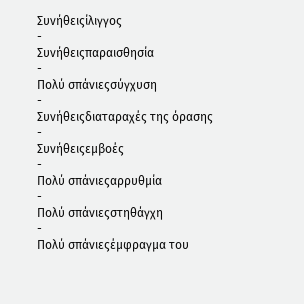Συνήθειςίλιγγος
-
Συνήθειςπαραισθησία
-
Πολύ σπάνιεςσύγχυση
-
Συνήθειςδιαταραχές της όρασης
-
Συνήθειςεμβοές
-
Πολύ σπάνιεςαρρυθμία
-
Πολύ σπάνιεςστηθάγχη
-
Πολύ σπάνιεςέμφραγμα του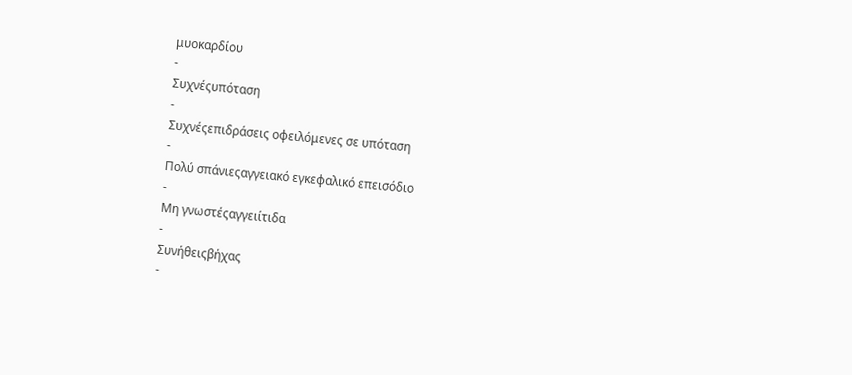μυοκαρδίου
-
Συχνέςυπόταση
-
Συχνέςεπιδράσεις οφειλόμενες σε υπόταση
-
Πολύ σπάνιεςαγγειακό εγκεφαλικό επεισόδιο
-
Μη γνωστέςαγγειίτιδα
-
Συνήθειςβήχας
-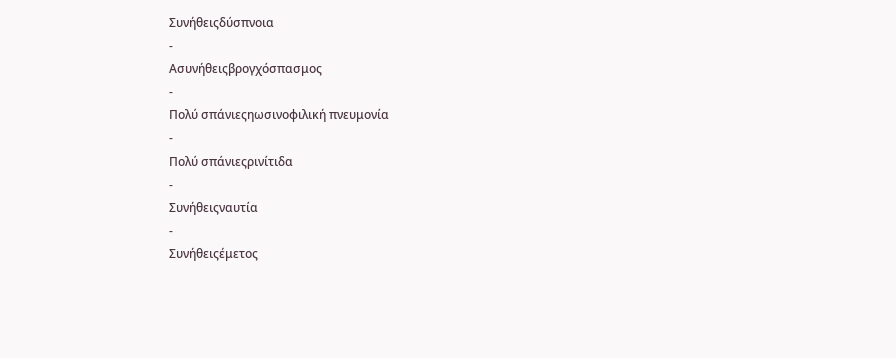Συνήθειςδύσπνοια
-
Ασυνήθειςβρογχόσπασμος
-
Πολύ σπάνιεςηωσινοφιλική πνευμονία
-
Πολύ σπάνιεςρινίτιδα
-
Συνήθειςναυτία
-
Συνήθειςέμετος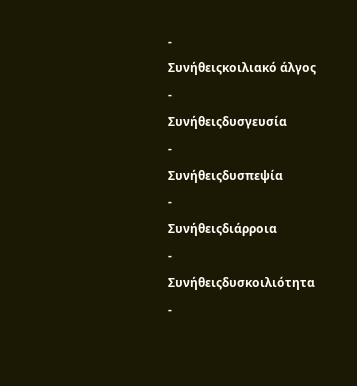-
Συνήθειςκοιλιακό άλγος
-
Συνήθειςδυσγευσία
-
Συνήθειςδυσπεψία
-
Συνήθειςδιάρροια
-
Συνήθειςδυσκοιλιότητα
-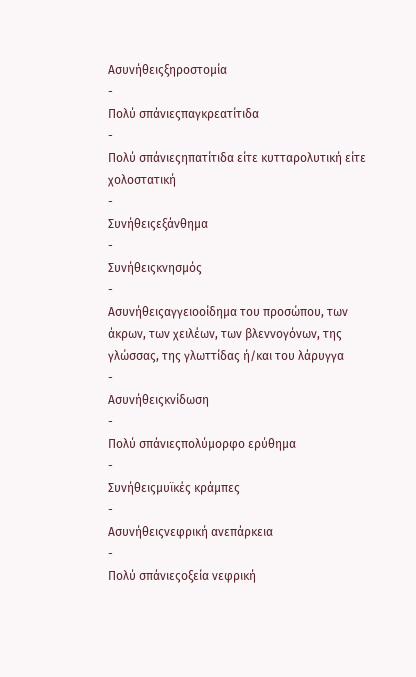Ασυνήθειςξηροστομία
-
Πολύ σπάνιεςπαγκρεατίτιδα
-
Πολύ σπάνιεςηπατίτιδα είτε κυτταρολυτική είτε χολοστατική
-
Συνήθειςεξάνθημα
-
Συνήθειςκνησμός
-
Ασυνήθειςαγγειοοίδημα του προσώπου, των άκρων, των χειλέων, των βλεννογόνων, της γλώσσας, της γλωττίδας ή/και του λάρυγγα
-
Ασυνήθειςκνίδωση
-
Πολύ σπάνιεςπολύμορφο ερύθημα
-
Συνήθειςμυϊκές κράμπες
-
Ασυνήθειςνεφρική ανεπάρκεια
-
Πολύ σπάνιεςοξεία νεφρική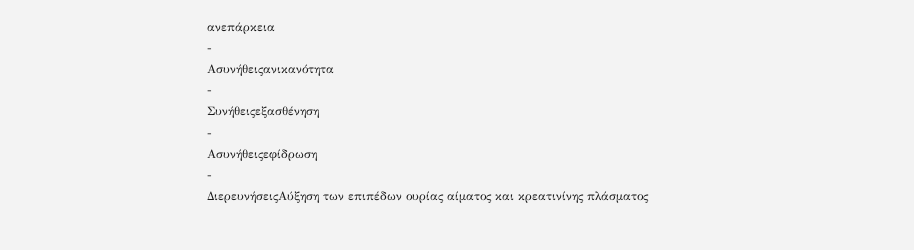ανεπάρκεια
-
Ασυνήθειςανικανότητα
-
Συνήθειςεξασθένηση
-
Ασυνήθειςεφίδρωση
-
ΔιερευνήσειςΑύξηση των επιπέδων ουρίας αίματος και κρεατινίνης πλάσματος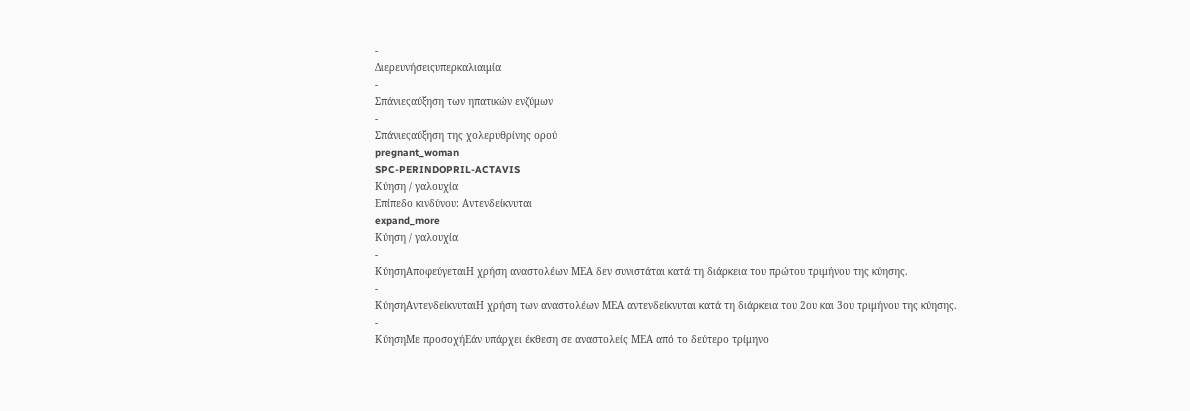-
Διερευνήσειςυπερκαλιαιμία
-
Σπάνιεςαύξηση των ηπατικών ενζύμων
-
Σπάνιεςαύξηση της χολερυθρίνης ορού
pregnant_woman
SPC-PERINDOPRIL-ACTAVIS
Κύηση / γαλουχία
Επίπεδο κινδύνου: Αντενδείκνυται
expand_more
Κύηση / γαλουχία
-
ΚύησηΑποφεύγεταιΗ χρήση αναστολέων ΜΕΑ δεν συνιστάται κατά τη διάρκεια του πρώτου τριμήνου της κύησης.
-
ΚύησηΑντενδείκνυταιΗ χρήση των αναστολέων ΜΕΑ αντενδείκνυται κατά τη διάρκεια του 2ου και 3ου τριμήνου της κύησης.
-
ΚύησηΜε προσοχήΕάν υπάρχει έκθεση σε αναστολείς ΜΕΑ από το δεύτερο τρίμηνο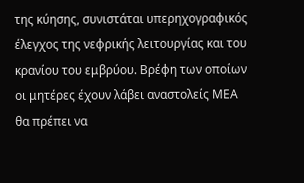της κύησης, συνιστάται υπερηχογραφικός έλεγχος της νεφρικής λειτουργίας και του κρανίου του εμβρύου. Βρέφη των οποίων οι μητέρες έχουν λάβει αναστολείς ΜΕΑ θα πρέπει να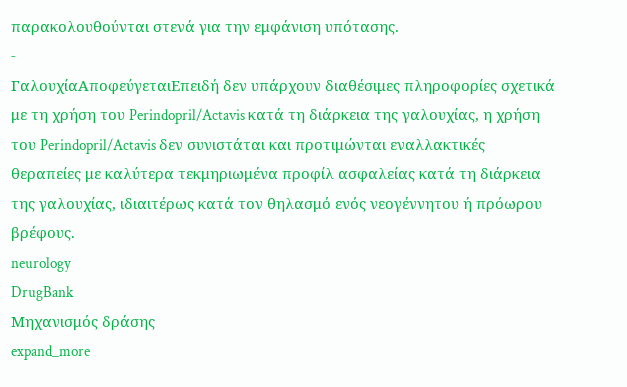παρακολουθούνται στενά για την εμφάνιση υπότασης.
-
ΓαλουχίαΑποφεύγεταιΕπειδή δεν υπάρχουν διαθέσιμες πληροφορίες σχετικά με τη χρήση του Perindopril/Actavis κατά τη διάρκεια της γαλουχίας, η χρήση του Perindopril/Actavis δεν συνιστάται και προτιμώνται εναλλακτικές θεραπείες με καλύτερα τεκμηριωμένα προφίλ ασφαλείας κατά τη διάρκεια της γαλουχίας, ιδιαιτέρως κατά τον θηλασμό ενός νεογέννητου ή πρόωρου βρέφους.
neurology
DrugBank
Μηχανισμός δράσης
expand_more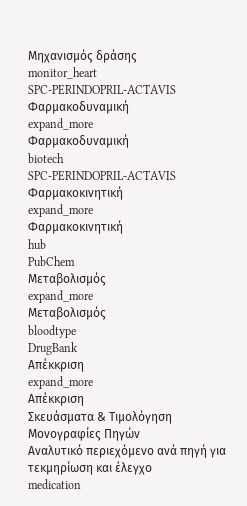Μηχανισμός δράσης
monitor_heart
SPC-PERINDOPRIL-ACTAVIS
Φαρμακοδυναμική
expand_more
Φαρμακοδυναμική
biotech
SPC-PERINDOPRIL-ACTAVIS
Φαρμακοκινητική
expand_more
Φαρμακοκινητική
hub
PubChem
Μεταβολισμός
expand_more
Μεταβολισμός
bloodtype
DrugBank
Απέκκριση
expand_more
Απέκκριση
Σκευάσματα & Τιμολόγηση
Μονογραφίες Πηγών
Αναλυτικό περιεχόμενο ανά πηγή για τεκμηρίωση και έλεγχο
medication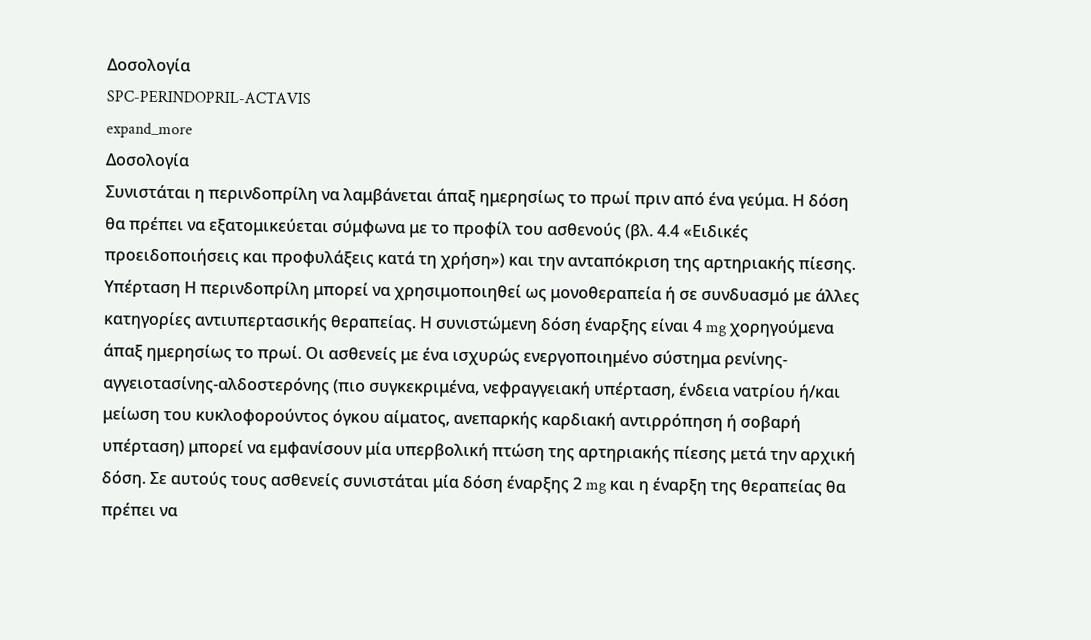Δοσολογία
SPC-PERINDOPRIL-ACTAVIS
expand_more
Δοσολογία
Συνιστάται η περινδοπρίλη να λαμβάνεται άπαξ ημερησίως το πρωί πριν από ένα γεύμα. Η δόση θα πρέπει να εξατομικεύεται σύμφωνα με το προφίλ του ασθενούς (βλ. 4.4 «Ειδικές προειδοποιήσεις και προφυλάξεις κατά τη χρήση») και την ανταπόκριση της αρτηριακής πίεσης.
Υπέρταση Η περινδοπρίλη μπορεί να χρησιμοποιηθεί ως μονοθεραπεία ή σε συνδυασμό με άλλες κατηγορίες αντιυπερτασικής θεραπείας. Η συνιστώμενη δόση έναρξης είναι 4 mg χορηγούμενα άπαξ ημερησίως το πρωί. Οι ασθενείς με ένα ισχυρώς ενεργοποιημένο σύστημα ρενίνης-αγγειοτασίνης-αλδοστερόνης (πιο συγκεκριμένα, νεφραγγειακή υπέρταση, ένδεια νατρίου ή/και μείωση του κυκλοφορούντος όγκου αίματος, ανεπαρκής καρδιακή αντιρρόπηση ή σοβαρή υπέρταση) μπορεί να εμφανίσουν μία υπερβολική πτώση της αρτηριακής πίεσης μετά την αρχική δόση. Σε αυτούς τους ασθενείς συνιστάται μία δόση έναρξης 2 mg και η έναρξη της θεραπείας θα πρέπει να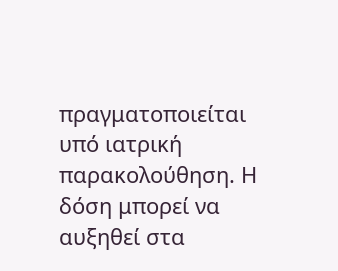πραγματοποιείται υπό ιατρική παρακολούθηση. Η δόση μπορεί να αυξηθεί στα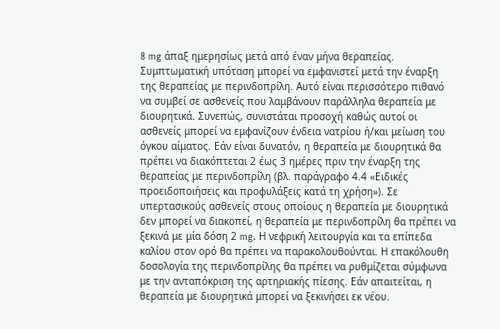8 mg άπαξ ημερησίως μετά από έναν μήνα θεραπείας.
Συμπτωματική υπόταση μπορεί να εμφανιστεί μετά την έναρξη της θεραπείας με περινδοπρίλη. Αυτό είναι περισσότερο πιθανό να συμβεί σε ασθενείς που λαμβάνουν παράλληλα θεραπεία με διουρητικά. Συνεπώς, συνιστάται προσοχή καθώς αυτοί οι ασθενείς μπορεί να εμφανίζουν ένδεια νατρίου ή/και μείωση του όγκου αίματος. Εάν είναι δυνατόν, η θεραπεία με διουρητικά θα πρέπει να διακόπτεται 2 έως 3 ημέρες πριν την έναρξη της θεραπείας με περινδοπρίλη (βλ. παράγραφο 4.4 «Ειδικές προειδοποιήσεις και προφυλάξεις κατά τη χρήση»). Σε υπερτασικούς ασθενείς στους οποίους η θεραπεία με διουρητικά δεν μπορεί να διακοπεί, η θεραπεία με περινδοπρίλη θα πρέπει να ξεκινά με μία δόση 2 mg. Η νεφρική λειτουργία και τα επίπεδα καλίου στον ορό θα πρέπει να παρακολουθούνται. Η επακόλουθη δοσολογία της περινδοπρίλης θα πρέπει να ρυθμίζεται σύμφωνα με την ανταπόκριση της αρτηριακής πίεσης. Εάν απαιτείται, η θεραπεία με διουρητικά μπορεί να ξεκινήσει εκ νέου.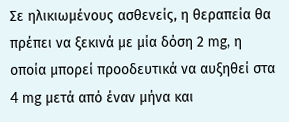Σε ηλικιωμένους ασθενείς, η θεραπεία θα πρέπει να ξεκινά με μία δόση 2 mg, η οποία μπορεί προοδευτικά να αυξηθεί στα 4 mg μετά από έναν μήνα και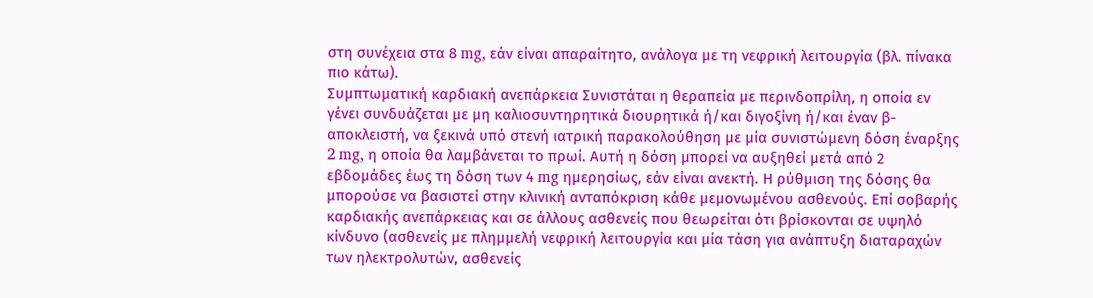στη συνέχεια στα 8 mg, εάν είναι απαραίτητο, ανάλογα με τη νεφρική λειτουργία (βλ. πίνακα πιο κάτω).
Συμπτωματική καρδιακή ανεπάρκεια Συνιστάται η θεραπεία με περινδοπρίλη, η οποία εν γένει συνδυάζεται με μη καλιοσυντηρητικά διουρητικά ή/και διγοξίνη ή/και έναν β-αποκλειστή, να ξεκινά υπό στενή ιατρική παρακολούθηση με μία συνιστώμενη δόση έναρξης 2 mg, η οποία θα λαμβάνεται το πρωί. Αυτή η δόση μπορεί να αυξηθεί μετά από 2 εβδομάδες έως τη δόση των 4 mg ημερησίως, εάν είναι ανεκτή. Η ρύθμιση της δόσης θα μπορούσε να βασιστεί στην κλινική ανταπόκριση κάθε μεμονωμένου ασθενούς. Επί σοβαρής καρδιακής ανεπάρκειας και σε άλλους ασθενείς που θεωρείται ότι βρίσκονται σε υψηλό κίνδυνο (ασθενείς με πλημμελή νεφρική λειτουργία και μία τάση για ανάπτυξη διαταραχών των ηλεκτρολυτών, ασθενείς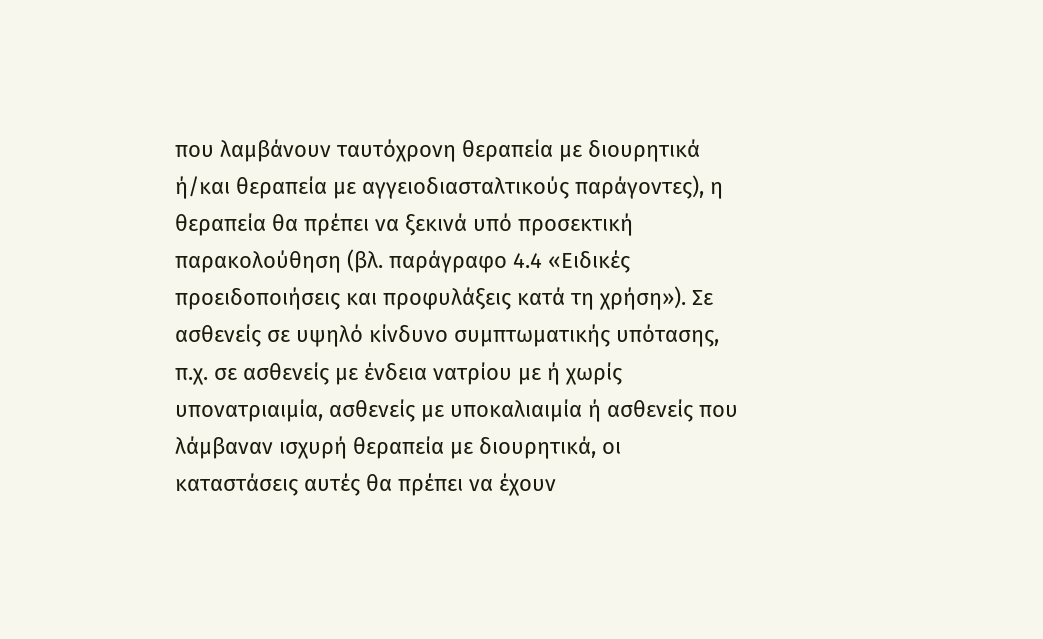που λαμβάνουν ταυτόχρονη θεραπεία με διουρητικά ή/και θεραπεία με αγγειοδιασταλτικούς παράγοντες), η θεραπεία θα πρέπει να ξεκινά υπό προσεκτική παρακολούθηση (βλ. παράγραφο 4.4 «Ειδικές προειδοποιήσεις και προφυλάξεις κατά τη χρήση»). Σε ασθενείς σε υψηλό κίνδυνο συμπτωματικής υπότασης, π.χ. σε ασθενείς με ένδεια νατρίου με ή χωρίς υπονατριαιμία, ασθενείς με υποκαλιαιμία ή ασθενείς που λάμβαναν ισχυρή θεραπεία με διουρητικά, οι καταστάσεις αυτές θα πρέπει να έχουν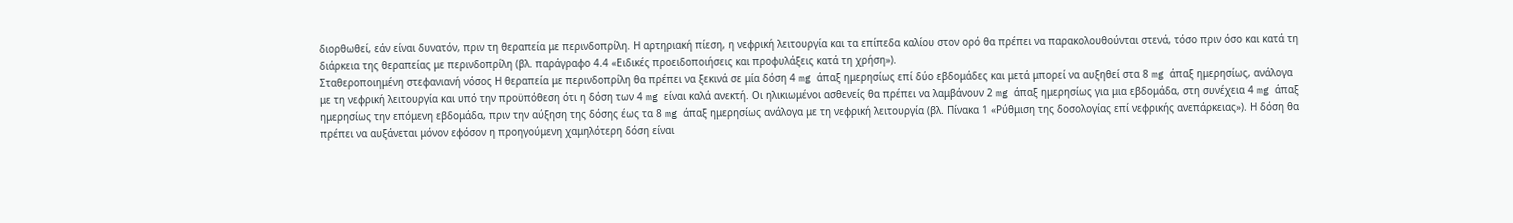διορθωθεί, εάν είναι δυνατόν, πριν τη θεραπεία με περινδοπρίλη. Η αρτηριακή πίεση, η νεφρική λειτουργία και τα επίπεδα καλίου στον ορό θα πρέπει να παρακολουθούνται στενά, τόσο πριν όσο και κατά τη διάρκεια της θεραπείας με περινδοπρίλη (βλ. παράγραφο 4.4 «Ειδικές προειδοποιήσεις και προφυλάξεις κατά τη χρήση»).
Σταθεροποιημένη στεφανιανή νόσος Η θεραπεία με περινδοπρίλη θα πρέπει να ξεκινά σε μία δόση 4 mg άπαξ ημερησίως επί δύο εβδομάδες και μετά μπορεί να αυξηθεί στα 8 mg άπαξ ημερησίως, ανάλογα με τη νεφρική λειτουργία και υπό την προϋπόθεση ότι η δόση των 4 mg είναι καλά ανεκτή. Οι ηλικιωμένοι ασθενείς θα πρέπει να λαμβάνουν 2 mg άπαξ ημερησίως για μια εβδομάδα, στη συνέχεια 4 mg άπαξ ημερησίως την επόμενη εβδομάδα, πριν την αύξηση της δόσης έως τα 8 mg άπαξ ημερησίως ανάλογα με τη νεφρική λειτουργία (βλ. Πίνακα 1 «Ρύθμιση της δοσολογίας επί νεφρικής ανεπάρκειας»). Η δόση θα πρέπει να αυξάνεται μόνον εφόσον η προηγούμενη χαμηλότερη δόση είναι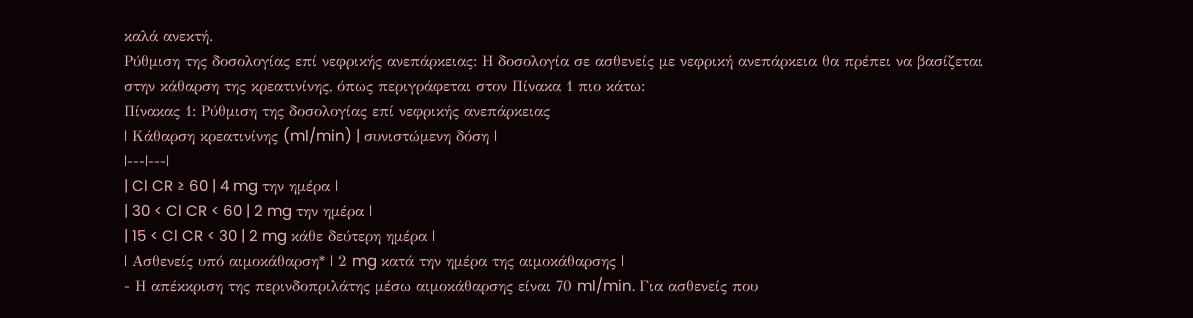καλά ανεκτή.
Ρύθμιση της δοσολογίας επί νεφρικής ανεπάρκειας: Η δοσολογία σε ασθενείς με νεφρική ανεπάρκεια θα πρέπει να βασίζεται στην κάθαρση της κρεατινίνης, όπως περιγράφεται στον Πίνακα 1 πιο κάτω:
Πίνακας 1: Ρύθμιση της δοσολογίας επί νεφρικής ανεπάρκειας
| Κάθαρση κρεατινίνης (ml/min) | συνιστώμενη δόση |
|---|---|
| Cl CR ≥ 60 | 4 mg την ημέρα |
| 30 < Cl CR < 60 | 2 mg την ημέρα |
| 15 < Cl CR < 30 | 2 mg κάθε δεύτερη ημέρα |
| Ασθενείς υπό αιμοκάθαρση* | 2 mg κατά την ημέρα της αιμοκάθαρσης |
- Η απέκκριση της περινδοπριλάτης μέσω αιμοκάθαρσης είναι 70 ml/min. Για ασθενείς που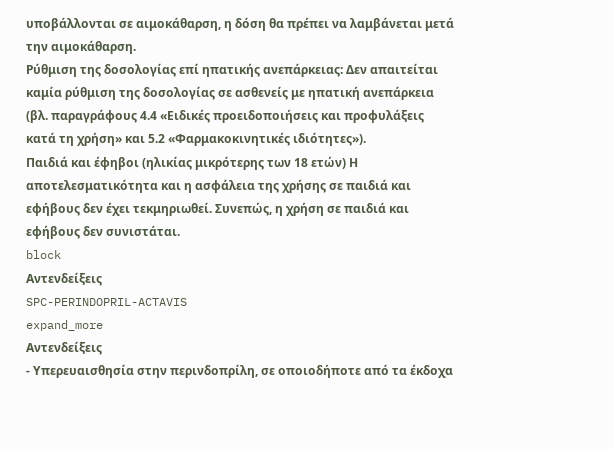υποβάλλονται σε αιμοκάθαρση, η δόση θα πρέπει να λαμβάνεται μετά την αιμοκάθαρση.
Ρύθμιση της δοσολογίας επί ηπατικής ανεπάρκειας: Δεν απαιτείται καμία ρύθμιση της δοσολογίας σε ασθενείς με ηπατική ανεπάρκεια (βλ. παραγράφους 4.4 «Ειδικές προειδοποιήσεις και προφυλάξεις κατά τη χρήση» και 5.2 «Φαρμακοκινητικές ιδιότητες»).
Παιδιά και έφηβοι (ηλικίας μικρότερης των 18 ετών) Η αποτελεσματικότητα και η ασφάλεια της χρήσης σε παιδιά και εφήβους δεν έχει τεκμηριωθεί. Συνεπώς, η χρήση σε παιδιά και εφήβους δεν συνιστάται.
block
Αντενδείξεις
SPC-PERINDOPRIL-ACTAVIS
expand_more
Αντενδείξεις
- Υπερευαισθησία στην περινδοπρίλη, σε οποιοδήποτε από τα έκδοχα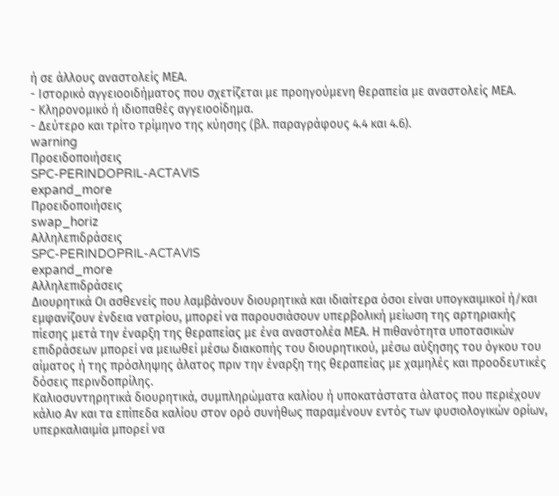ή σε άλλους αναστολείς ΜΕΑ.
- Ιστορικό αγγειοοιδήματος που σχετίζεται με προηγούμενη θεραπεία με αναστολείς ΜΕΑ.
- Κληρονομικό ή ιδιοπαθές αγγειοοίδημα.
- Δεύτερο και τρίτο τρίμηνο της κύησης (βλ. παραγράφους 4.4 και 4.6).
warning
Προειδοποιήσεις
SPC-PERINDOPRIL-ACTAVIS
expand_more
Προειδοποιήσεις
swap_horiz
Αλληλεπιδράσεις
SPC-PERINDOPRIL-ACTAVIS
expand_more
Αλληλεπιδράσεις
Διουρητικά Οι ασθενείς που λαμβάνουν διουρητικά και ιδιαίτερα όσοι είναι υπογκαιμικοί ή/και εμφανίζουν ένδεια νατρίου, μπορεί να παρουσιάσουν υπερβολική μείωση της αρτηριακής πίεσης μετά την έναρξη της θεραπείας με ένα αναστολέα ΜΕΑ. Η πιθανότητα υποτασικών επιδράσεων μπορεί να μειωθεί μέσω διακοπής του διουρητικού, μέσω αύξησης του όγκου του αίματος ή της πρόσληψης άλατος πριν την έναρξη της θεραπείας με χαμηλές και προοδευτικές δόσεις περινδοπρίλης.
Καλιοσυντηρητικά διουρητικά, συμπληρώματα καλίου ή υποκατάστατα άλατος που περιέχουν κάλιο Αν και τα επίπεδα καλίου στον ορό συνήθως παραμένουν εντός των φυσιολογικών ορίων, υπερκαλιαιμία μπορεί να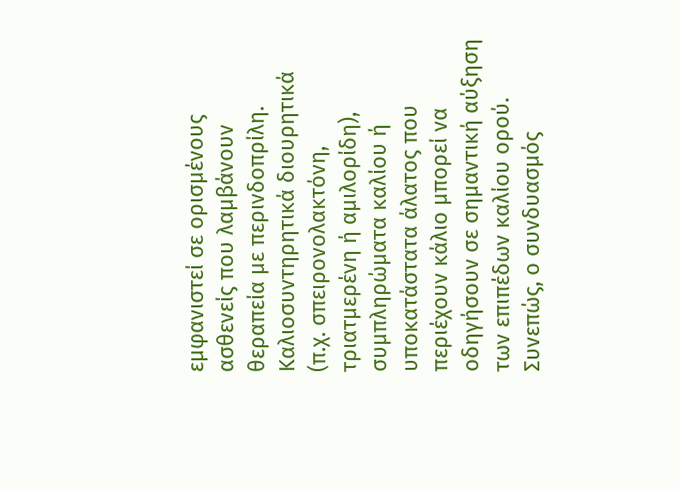εμφανιστεί σε ορισμένους ασθενείς που λαμβάνουν θεραπεία με περινδοπρίλη. Καλιοσυντηρητικά διουρητικά (π.χ. σπειρονολακτόνη, τριατμερένη ή αμιλορίδη), συμπληρώματα καλίου ή υποκατάστατα άλατος που περιέχουν κάλιο μπορεί να οδηγήσουν σε σημαντική αύξηση των επιπέδων καλίου ορού. Συνεπώς, ο συνδυασμός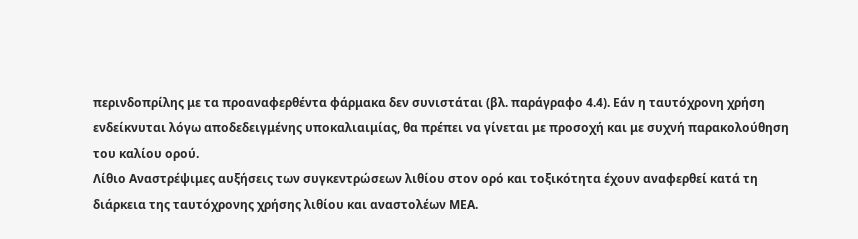περινδοπρίλης με τα προαναφερθέντα φάρμακα δεν συνιστάται (βλ. παράγραφο 4.4). Εάν η ταυτόχρονη χρήση ενδείκνυται λόγω αποδεδειγμένης υποκαλιαιμίας, θα πρέπει να γίνεται με προσοχή και με συχνή παρακολούθηση του καλίου ορού.
Λίθιο Αναστρέψιμες αυξήσεις των συγκεντρώσεων λιθίου στον ορό και τοξικότητα έχουν αναφερθεί κατά τη διάρκεια της ταυτόχρονης χρήσης λιθίου και αναστολέων ΜΕΑ.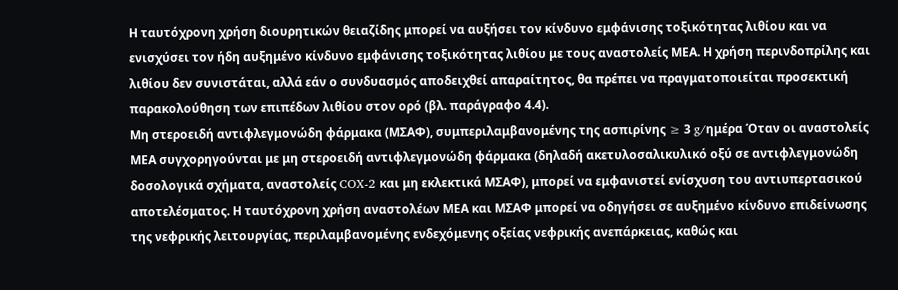Η ταυτόχρονη χρήση διουρητικών θειαζίδης μπορεί να αυξήσει τον κίνδυνο εμφάνισης τοξικότητας λιθίου και να ενισχύσει τον ήδη αυξημένο κίνδυνο εμφάνισης τοξικότητας λιθίου με τους αναστολείς ΜΕΑ. Η χρήση περινδοπρίλης και λιθίου δεν συνιστάται, αλλά εάν ο συνδυασμός αποδειχθεί απαραίτητος, θα πρέπει να πραγματοποιείται προσεκτική παρακολούθηση των επιπέδων λιθίου στον ορό (βλ. παράγραφο 4.4).
Μη στεροειδή αντιφλεγμονώδη φάρμακα (ΜΣΑΦ), συμπεριλαμβανομένης της ασπιρίνης ≥ 3 g/ημέρα Όταν οι αναστολείς ΜΕΑ συγχορηγούνται με μη στεροειδή αντιφλεγμονώδη φάρμακα (δηλαδή ακετυλοσαλικυλικό οξύ σε αντιφλεγμονώδη δοσολογικά σχήματα, αναστολείς COX-2 και μη εκλεκτικά ΜΣΑΦ), μπορεί να εμφανιστεί ενίσχυση του αντιυπερτασικού αποτελέσματος. Η ταυτόχρονη χρήση αναστολέων ΜΕΑ και ΜΣΑΦ μπορεί να οδηγήσει σε αυξημένο κίνδυνο επιδείνωσης της νεφρικής λειτουργίας, περιλαμβανομένης ενδεχόμενης οξείας νεφρικής ανεπάρκειας, καθώς και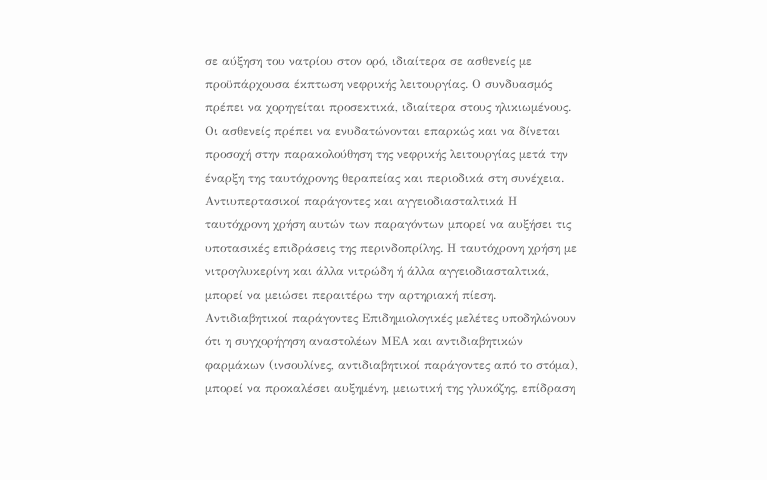σε αύξηση του νατρίου στον ορό, ιδιαίτερα σε ασθενείς με προϋπάρχουσα έκπτωση νεφρικής λειτουργίας. Ο συνδυασμός πρέπει να χορηγείται προσεκτικά, ιδιαίτερα στους ηλικιωμένους. Οι ασθενείς πρέπει να ενυδατώνονται επαρκώς και να δίνεται προσοχή στην παρακολούθηση της νεφρικής λειτουργίας μετά την έναρξη της ταυτόχρονης θεραπείας και περιοδικά στη συνέχεια.
Αντιυπερτασικοί παράγοντες και αγγειοδιασταλτικά Η ταυτόχρονη χρήση αυτών των παραγόντων μπορεί να αυξήσει τις υποτασικές επιδράσεις της περινδοπρίλης. Η ταυτόχρονη χρήση με νιτρογλυκερίνη και άλλα νιτρώδη ή άλλα αγγειοδιασταλτικά, μπορεί να μειώσει περαιτέρω την αρτηριακή πίεση.
Αντιδιαβητικοί παράγοντες Επιδημιολογικές μελέτες υποδηλώνουν ότι η συγχορήγηση αναστολέων ΜΕΑ και αντιδιαβητικών φαρμάκων (ινσουλίνες, αντιδιαβητικοί παράγοντες από το στόμα), μπορεί να προκαλέσει αυξημένη, μειωτική της γλυκόζης, επίδραση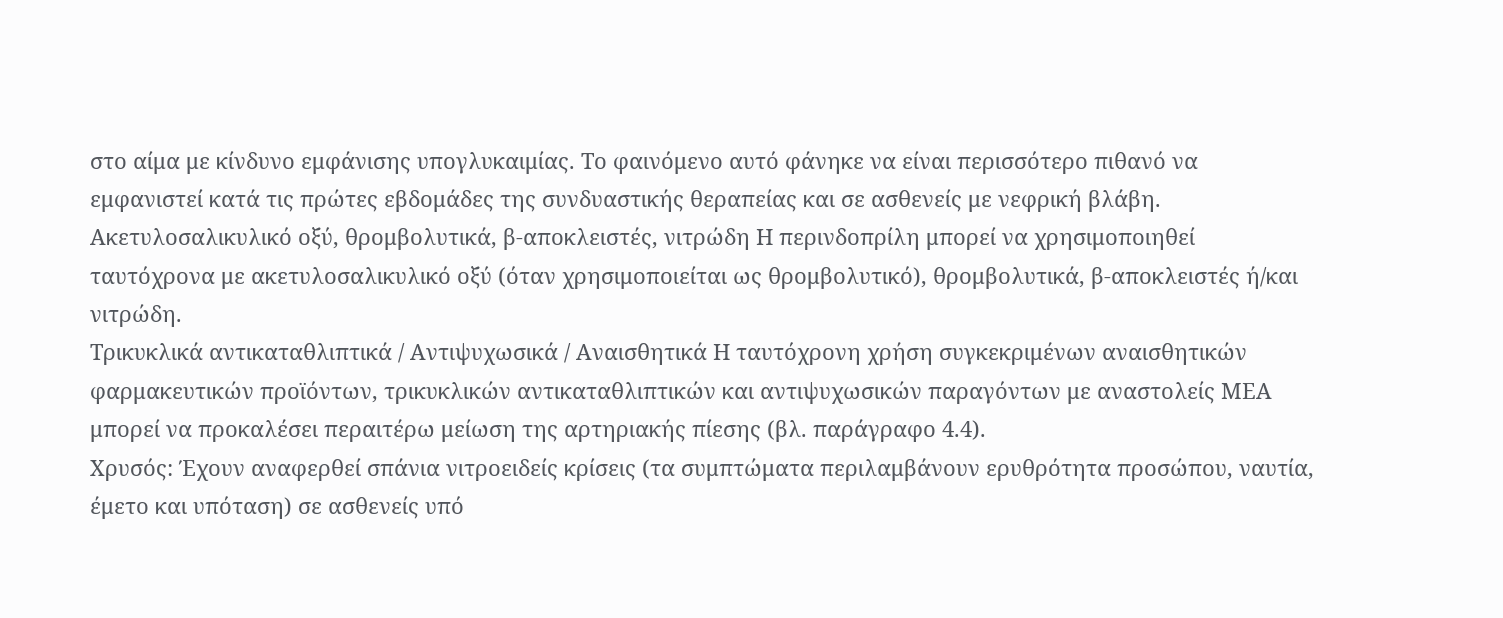στο αίμα με κίνδυνο εμφάνισης υπογλυκαιμίας. Tο φαινόμενο αυτό φάνηκε να είναι περισσότερο πιθανό να εμφανιστεί κατά τις πρώτες εβδομάδες της συνδυαστικής θεραπείας και σε ασθενείς με νεφρική βλάβη.
Ακετυλοσαλικυλικό οξύ, θρομβολυτικά, β-αποκλειστές, νιτρώδη Η περινδοπρίλη μπορεί να χρησιμοποιηθεί ταυτόχρονα με ακετυλοσαλικυλικό οξύ (όταν χρησιμοποιείται ως θρομβολυτικό), θρομβολυτικά, β-αποκλειστές ή/και νιτρώδη.
Τρικυκλικά αντικαταθλιπτικά / Αντιψυχωσικά / Αναισθητικά Η ταυτόχρονη χρήση συγκεκριμένων αναισθητικών φαρμακευτικών προϊόντων, τρικυκλικών αντικαταθλιπτικών και αντιψυχωσικών παραγόντων με αναστολείς ΜΕΑ μπορεί να προκαλέσει περαιτέρω μείωση της αρτηριακής πίεσης (βλ. παράγραφο 4.4).
Χρυσός: Έχουν αναφερθεί σπάνια νιτροειδείς κρίσεις (τα συμπτώματα περιλαμβάνουν ερυθρότητα προσώπου, ναυτία, έμετο και υπόταση) σε ασθενείς υπό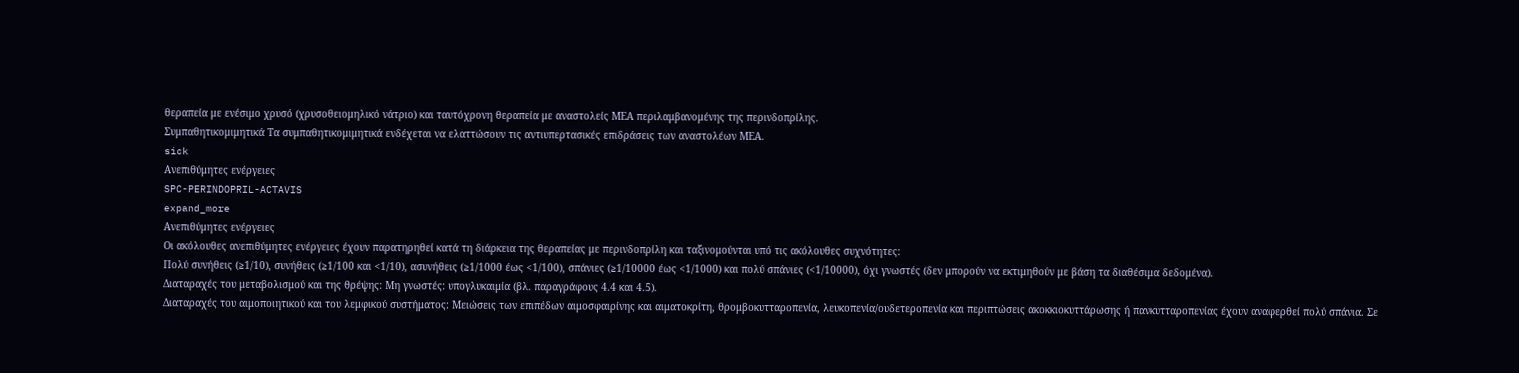θεραπεία με ενέσιμο χρυσό (χρυσοθειομηλικό νάτριο) και ταυτόχρονη θεραπεία με αναστολείς ΜΕΑ περιλαμβανομένης της περινδοπρίλης.
Συμπαθητικομιμητικά Τα συμπαθητικομιμητικά ενδέχεται να ελαττώσουν τις αντιυπερτασικές επιδράσεις των αναστολέων ΜΕΑ.
sick
Ανεπιθύμητες ενέργειες
SPC-PERINDOPRIL-ACTAVIS
expand_more
Ανεπιθύμητες ενέργειες
Οι ακόλουθες ανεπιθύμητες ενέργειες έχουν παρατηρηθεί κατά τη διάρκεια της θεραπείας με περινδοπρίλη και ταξινομούνται υπό τις ακόλουθες συχνότητες:
Πολύ συνήθεις (≥1/10), συνήθεις (≥1/100 και <1/10), ασυνήθεις (≥1/1000 έως <1/100), σπάνιες (≥1/10000 έως <1/1000) και πολύ σπάνιες (<1/10000), όχι γνωστές (δεν μπορούν να εκτιμηθούν με βάση τα διαθέσιμα δεδομένα).
Διαταραχές του μεταβολισμού και της θρέψης: Μη γνωστές: υπογλυκαιμία (βλ. παραγράφους 4.4 και 4.5).
Διαταραχές του αιμοποιητικού και του λεμφικού συστήματος: Μειώσεις των επιπέδων αιμοσφαιρίνης και αιματοκρίτη, θρομβοκυτταροπενία, λευκοπενία/ουδετεροπενία και περιπτώσεις ακοκκιοκυττάρωσης ή πανκυτταροπενίας έχουν αναφερθεί πολύ σπάνια. Σε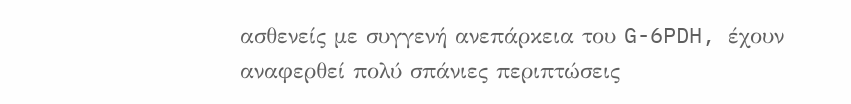ασθενείς με συγγενή ανεπάρκεια του G-6PDH, έχουν αναφερθεί πολύ σπάνιες περιπτώσεις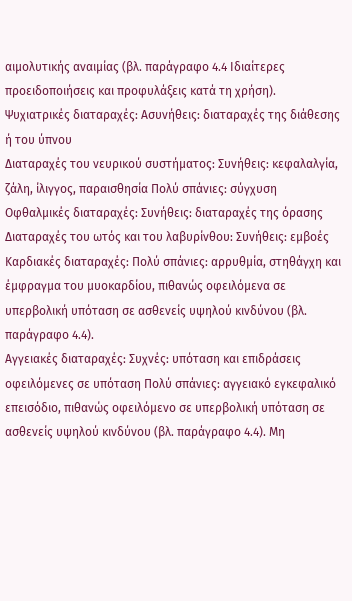αιμολυτικής αναιμίας (βλ. παράγραφο 4.4 Ιδιαίτερες προειδοποιήσεις και προφυλάξεις κατά τη χρήση).
Ψυχιατρικές διαταραχές: Ασυνήθεις: διαταραχές της διάθεσης ή του ύπνου
Διαταραχές του νευρικού συστήματος: Συνήθεις: κεφαλαλγία, ζάλη, ίλιγγος, παραισθησία Πολύ σπάνιες: σύγχυση
Οφθαλμικές διαταραχές: Συνήθεις: διαταραχές της όρασης
Διαταραχές του ωτός και του λαβυρίνθου: Συνήθεις: εμβοές
Καρδιακές διαταραχές: Πολύ σπάνιες: αρρυθμία, στηθάγχη και έμφραγμα του μυοκαρδίου, πιθανώς οφειλόμενα σε υπερβολική υπόταση σε ασθενείς υψηλού κινδύνου (βλ. παράγραφο 4.4).
Αγγειακές διαταραχές: Συχνές: υπόταση και επιδράσεις οφειλόμενες σε υπόταση Πολύ σπάνιες: αγγειακό εγκεφαλικό επεισόδιο, πιθανώς οφειλόμενο σε υπερβολική υπόταση σε ασθενείς υψηλού κινδύνου (βλ. παράγραφο 4.4). Μη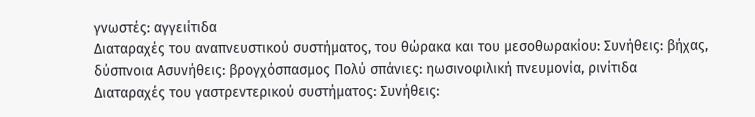γνωστές: αγγειίτιδα
Διαταραχές του αναπνευστικού συστήματος, του θώρακα και του μεσοθωρακίου: Συνήθεις: βήχας, δύσπνοια Ασυνήθεις: βρογχόσπασμος Πολύ σπάνιες: ηωσινοφιλική πνευμονία, ρινίτιδα
Διαταραχές του γαστρεντερικού συστήματος: Συνήθεις: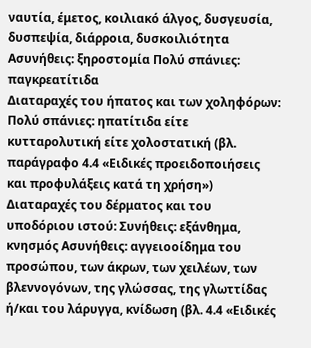ναυτία, έμετος, κοιλιακό άλγος, δυσγευσία, δυσπεψία, διάρροια, δυσκοιλιότητα Ασυνήθεις: ξηροστομία Πολύ σπάνιες: παγκρεατίτιδα
Διαταραχές του ήπατος και των χοληφόρων: Πολύ σπάνιες: ηπατίτιδα είτε κυτταρολυτική είτε χολοστατική (βλ. παράγραφο 4.4 «Ειδικές προειδοποιήσεις και προφυλάξεις κατά τη χρήση»)
Διαταραχές του δέρματος και του υποδόριου ιστού: Συνήθεις: εξάνθημα, κνησμός Ασυνήθεις: αγγειοοίδημα του προσώπου, των άκρων, των χειλέων, των βλεννογόνων, της γλώσσας, της γλωττίδας ή/και του λάρυγγα, κνίδωση (βλ. 4.4 «Ειδικές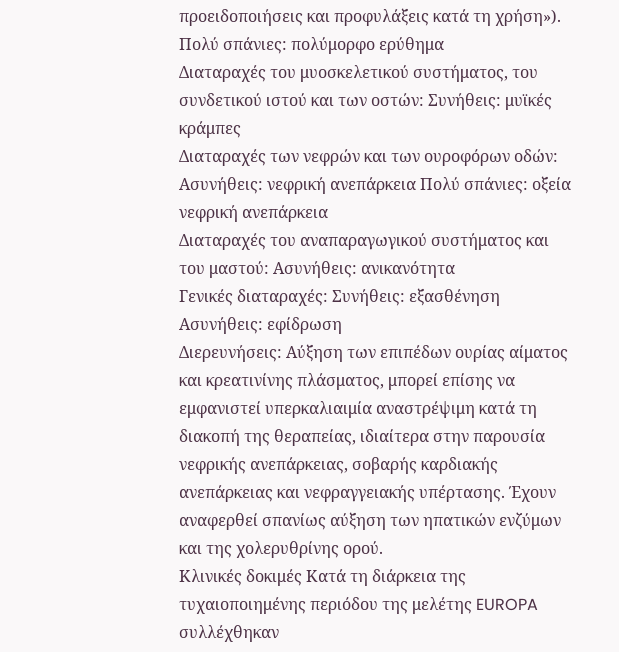προειδοποιήσεις και προφυλάξεις κατά τη χρήση»). Πολύ σπάνιες: πολύμορφο ερύθημα
Διαταραχές του μυοσκελετικού συστήματος, του συνδετικού ιστού και των οστών: Συνήθεις: μυϊκές κράμπες
Διαταραχές των νεφρών και των ουροφόρων οδών: Ασυνήθεις: νεφρική ανεπάρκεια Πολύ σπάνιες: οξεία νεφρική ανεπάρκεια
Διαταραχές του αναπαραγωγικού συστήματος και του μαστού: Ασυνήθεις: ανικανότητα
Γενικές διαταραχές: Συνήθεις: εξασθένηση Ασυνήθεις: εφίδρωση
Διερευνήσεις: Αύξηση των επιπέδων ουρίας αίματος και κρεατινίνης πλάσματος, μπορεί επίσης να εμφανιστεί υπερκαλιαιμία αναστρέψιμη κατά τη διακοπή της θεραπείας, ιδιαίτερα στην παρουσία νεφρικής ανεπάρκειας, σοβαρής καρδιακής ανεπάρκειας και νεφραγγειακής υπέρτασης. Έχουν αναφερθεί σπανίως αύξηση των ηπατικών ενζύμων και της χολερυθρίνης ορού.
Κλινικές δοκιμές Κατά τη διάρκεια της τυχαιοποιημένης περιόδου της μελέτης EUROPA συλλέχθηκαν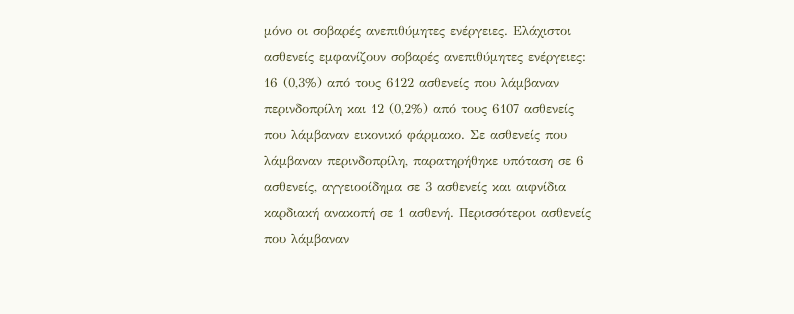μόνο οι σοβαρές ανεπιθύμητες ενέργειες. Ελάχιστοι ασθενείς εμφανίζουν σοβαρές ανεπιθύμητες ενέργειες: 16 (0,3%) από τους 6122 ασθενείς που λάμβαναν περινδοπρίλη και 12 (0,2%) από τους 6107 ασθενείς που λάμβαναν εικονικό φάρμακο. Σε ασθενείς που λάμβαναν περινδοπρίλη, παρατηρήθηκε υπόταση σε 6 ασθενείς, αγγειοοίδημα σε 3 ασθενείς και αιφνίδια καρδιακή ανακοπή σε 1 ασθενή. Περισσότεροι ασθενείς που λάμβαναν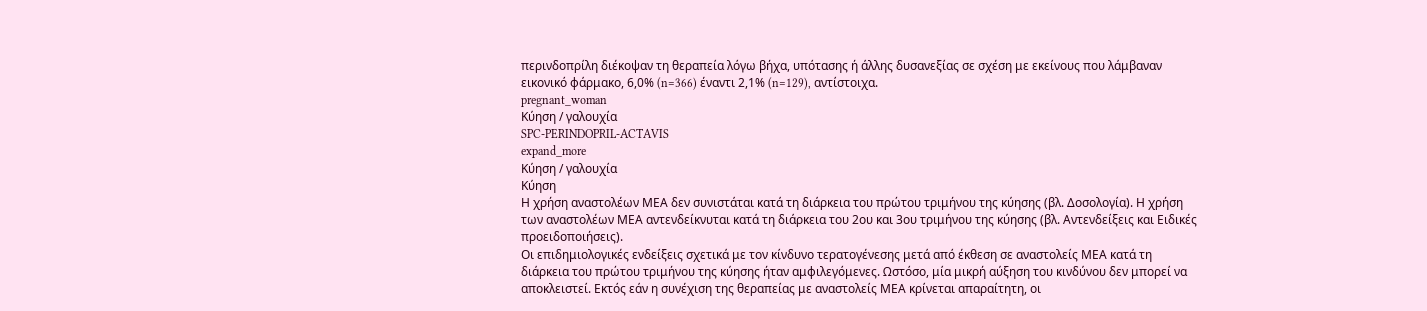περινδοπρίλη διέκοψαν τη θεραπεία λόγω βήχα, υπότασης ή άλλης δυσανεξίας σε σχέση με εκείνους που λάμβαναν εικονικό φάρμακο, 6,0% (n=366) έναντι 2,1% (n=129), αντίστοιχα.
pregnant_woman
Κύηση / γαλουχία
SPC-PERINDOPRIL-ACTAVIS
expand_more
Κύηση / γαλουχία
Κύηση
Η χρήση αναστολέων ΜΕΑ δεν συνιστάται κατά τη διάρκεια του πρώτου τριμήνου της κύησης (βλ. Δοσολογία). Η χρήση των αναστολέων ΜΕΑ αντενδείκνυται κατά τη διάρκεια του 2ου και 3ου τριμήνου της κύησης (βλ. Αντενδείξεις και Ειδικές προειδοποιήσεις).
Οι επιδημιολογικές ενδείξεις σχετικά με τον κίνδυνο τερατογένεσης μετά από έκθεση σε αναστολείς ΜΕΑ κατά τη διάρκεια του πρώτου τριμήνου της κύησης ήταν αμφιλεγόμενες. Ωστόσο, μία μικρή αύξηση του κινδύνου δεν μπορεί να αποκλειστεί. Εκτός εάν η συνέχιση της θεραπείας με αναστολείς ΜΕΑ κρίνεται απαραίτητη, οι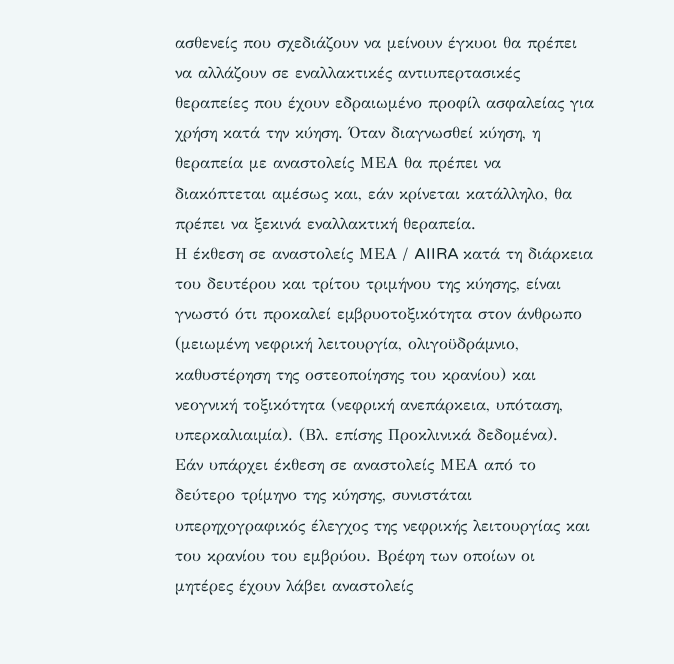ασθενείς που σχεδιάζουν να μείνουν έγκυοι θα πρέπει να αλλάζουν σε εναλλακτικές αντιυπερτασικές θεραπείες που έχουν εδραιωμένο προφίλ ασφαλείας για χρήση κατά την κύηση. Όταν διαγνωσθεί κύηση, η θεραπεία με αναστολείς ΜΕΑ θα πρέπει να διακόπτεται αμέσως και, εάν κρίνεται κατάλληλο, θα πρέπει να ξεκινά εναλλακτική θεραπεία.
Η έκθεση σε αναστολείς ΜΕΑ / AIIRA κατά τη διάρκεια του δευτέρου και τρίτου τριμήνου της κύησης, είναι γνωστό ότι προκαλεί εµβρυοτοξικότητα στον άνθρωπο (μειωμένη νεφρική λειτουργία, ολιγοϋδράµνιο, καθυστέρηση της οστεοποίησης του κρανίου) και νεογνική τοξικότητα (νεφρική ανεπάρκεια, υπόταση, υπερκαλιαιµία). (Βλ. επίσης Προκλινικά δεδομένα).
Εάν υπάρχει έκθεση σε αναστολείς ΜΕΑ από το δεύτερο τρίμηνο της κύησης, συνιστάται υπερηχογραφικός έλεγχος της νεφρικής λειτουργίας και του κρανίου του εμβρύου. Βρέφη των οποίων οι μητέρες έχουν λάβει αναστολείς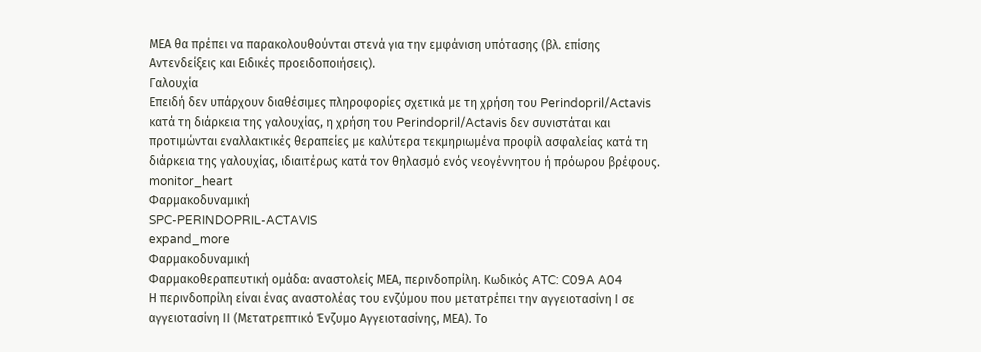ΜΕΑ θα πρέπει να παρακολουθούνται στενά για την εμφάνιση υπότασης (βλ. επίσης Αντενδείξεις και Ειδικές προειδοποιήσεις).
Γαλουχία
Επειδή δεν υπάρχουν διαθέσιμες πληροφορίες σχετικά με τη χρήση του Perindopril/Actavis κατά τη διάρκεια της γαλουχίας, η χρήση του Perindopril/Actavis δεν συνιστάται και προτιμώνται εναλλακτικές θεραπείες με καλύτερα τεκμηριωμένα προφίλ ασφαλείας κατά τη διάρκεια της γαλουχίας, ιδιαιτέρως κατά τον θηλασμό ενός νεογέννητου ή πρόωρου βρέφους.
monitor_heart
Φαρμακοδυναμική
SPC-PERINDOPRIL-ACTAVIS
expand_more
Φαρμακοδυναμική
Φαρμακοθεραπευτική ομάδα: αναστολείς ΜΕΑ, περινδοπρίλη. Κωδικός ATC: C09A A04
Η περινδοπρίλη είναι ένας αναστολέας του ενζύμου που μετατρέπει την αγγειοτασίνη Ι σε αγγειοτασίνη ΙΙ (Μετατρεπτικό Ένζυμο Αγγειοτασίνης, ΜΕΑ). Το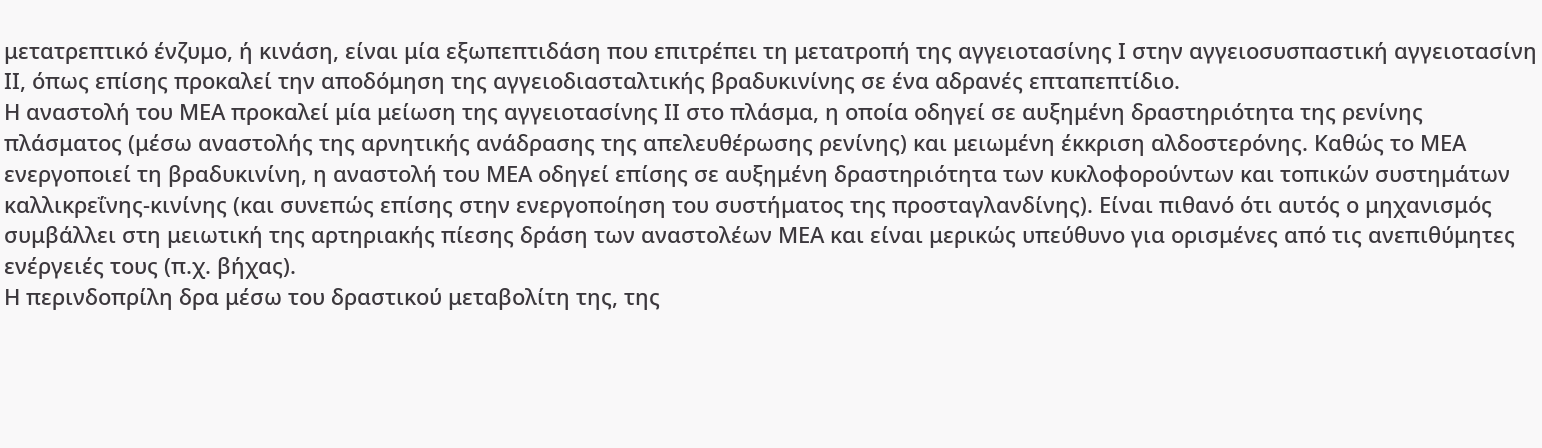μετατρεπτικό ένζυμο, ή κινάση, είναι μία εξωπεπτιδάση που επιτρέπει τη μετατροπή της αγγειοτασίνης Ι στην αγγειοσυσπαστική αγγειοτασίνη ΙΙ, όπως επίσης προκαλεί την αποδόμηση της αγγειοδιασταλτικής βραδυκινίνης σε ένα αδρανές επταπεπτίδιο.
Η αναστολή του ΜΕΑ προκαλεί μία μείωση της αγγειοτασίνης ΙΙ στο πλάσμα, η οποία οδηγεί σε αυξημένη δραστηριότητα της ρενίνης πλάσματος (μέσω αναστολής της αρνητικής ανάδρασης της απελευθέρωσης ρενίνης) και μειωμένη έκκριση αλδοστερόνης. Καθώς το ΜΕΑ ενεργοποιεί τη βραδυκινίνη, η αναστολή του ΜΕΑ οδηγεί επίσης σε αυξημένη δραστηριότητα των κυκλοφορούντων και τοπικών συστημάτων καλλικρεΐνης-κινίνης (και συνεπώς επίσης στην ενεργοποίηση του συστήματος της προσταγλανδίνης). Είναι πιθανό ότι αυτός ο μηχανισμός συμβάλλει στη μειωτική της αρτηριακής πίεσης δράση των αναστολέων ΜΕΑ και είναι μερικώς υπεύθυνο για ορισμένες από τις ανεπιθύμητες ενέργειές τους (π.χ. βήχας).
Η περινδοπρίλη δρα μέσω του δραστικού μεταβολίτη της, της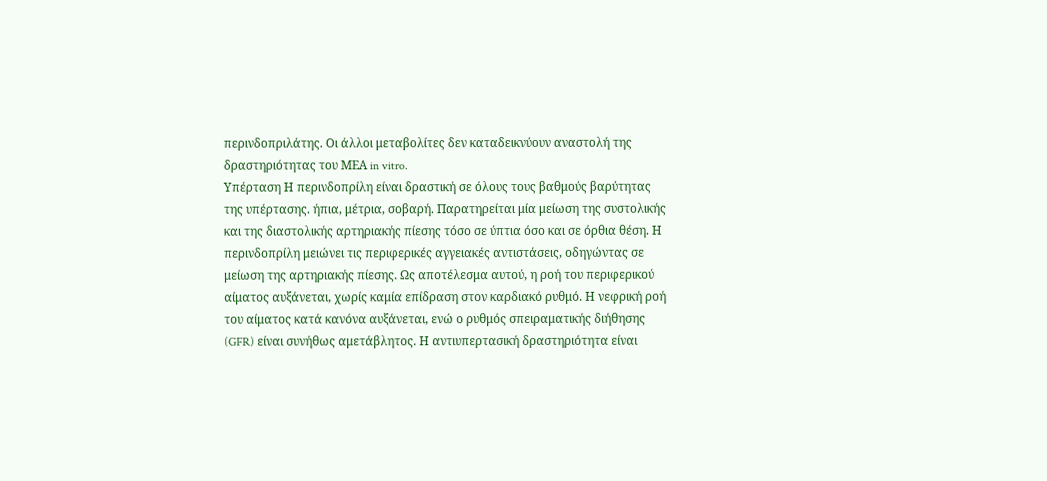περινδοπριλάτης. Οι άλλοι μεταβολίτες δεν καταδεικνύουν αναστολή της δραστηριότητας του ΜΕΑ in vitro.
Υπέρταση Η περινδοπρίλη είναι δραστική σε όλους τους βαθμούς βαρύτητας της υπέρτασης. ήπια, μέτρια, σοβαρή. Παρατηρείται μία μείωση της συστολικής και της διαστολικής αρτηριακής πίεσης τόσο σε ύπτια όσο και σε όρθια θέση. Η περινδοπρίλη μειώνει τις περιφερικές αγγειακές αντιστάσεις, οδηγώντας σε μείωση της αρτηριακής πίεσης. Ως αποτέλεσμα αυτού, η ροή του περιφερικού αίματος αυξάνεται, χωρίς καμία επίδραση στον καρδιακό ρυθμό. Η νεφρική ροή του αίματος κατά κανόνα αυξάνεται, ενώ ο ρυθμός σπειραματικής διήθησης (GFR) είναι συνήθως αμετάβλητος. Η αντιυπερτασική δραστηριότητα είναι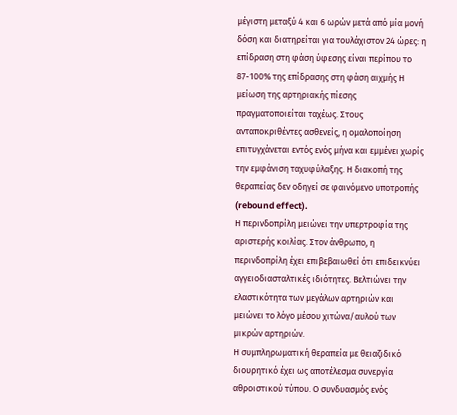μέγιστη μεταξύ 4 και 6 ωρών μετά από μία μονή δόση και διατηρείται για τουλάχιστον 24 ώρες: η επίδραση στη φάση ύφεσης είναι περίπου το 87-100% της επίδρασης στη φάση αιχμής Η μείωση της αρτηριακής πίεσης πραγματοποιείται ταχέως. Στους ανταποκριθέντες ασθενείς, η ομαλοποίηση επιτυγχάνεται εντός ενός μήνα και εμμένει χωρίς την εμφάνιση ταχυφύλαξης. Η διακοπή της θεραπείας δεν οδηγεί σε φαινόμενο υποτροπής (rebound effect).
Η περινδοπρίλη μειώνει την υπερτροφία της αριστερής κοιλίας. Στον άνθρωπο, η περινδοπρίλη έχει επιβεβαιωθεί ότι επιδεικνύει αγγειοδιασταλτικές ιδιότητες. Βελτιώνει την ελαστικότητα των μεγάλων αρτηριών και μειώνει το λόγο μέσου χιτώνα/αυλού των μικρών αρτηριών.
Η συμπληρωματική θεραπεία με θειαζιδικό διουρητικό έχει ως αποτέλεσμα συνεργία αθροιστικού τύπου. Ο συνδυασμός ενός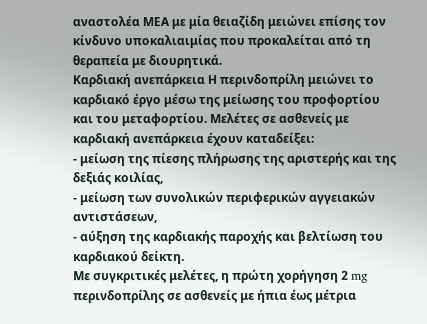αναστολέα ΜΕΑ με μία θειαζίδη μειώνει επίσης τον κίνδυνο υποκαλιαιμίας που προκαλείται από τη θεραπεία με διουρητικά.
Καρδιακή ανεπάρκεια Η περινδοπρίλη μειώνει το καρδιακό έργο μέσω της μείωσης του προφορτίου και του μεταφορτίου. Μελέτες σε ασθενείς με καρδιακή ανεπάρκεια έχουν καταδείξει:
- μείωση της πίεσης πλήρωσης της αριστερής και της δεξιάς κοιλίας,
- μείωση των συνολικών περιφερικών αγγειακών αντιστάσεων,
- αύξηση της καρδιακής παροχής και βελτίωση του καρδιακού δείκτη.
Με συγκριτικές μελέτες, η πρώτη χορήγηση 2 mg περινδοπρίλης σε ασθενείς με ήπια έως μέτρια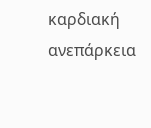καρδιακή ανεπάρκεια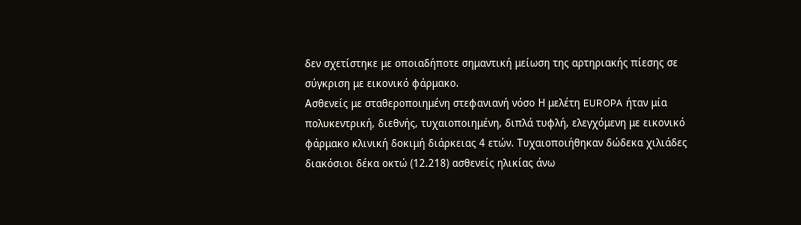δεν σχετίστηκε με οποιαδήποτε σημαντική μείωση της αρτηριακής πίεσης σε σύγκριση με εικονικό φάρμακο.
Ασθενείς με σταθεροποιημένη στεφανιανή νόσο Η μελέτη EUROPA ήταν μία πολυκεντρική, διεθνής, τυχαιοποιημένη, διπλά τυφλή, ελεγχόμενη με εικονικό φάρμακο κλινική δοκιμή διάρκειας 4 ετών. Τυχαιοποιήθηκαν δώδεκα χιλιάδες διακόσιοι δέκα οκτώ (12.218) ασθενείς ηλικίας άνω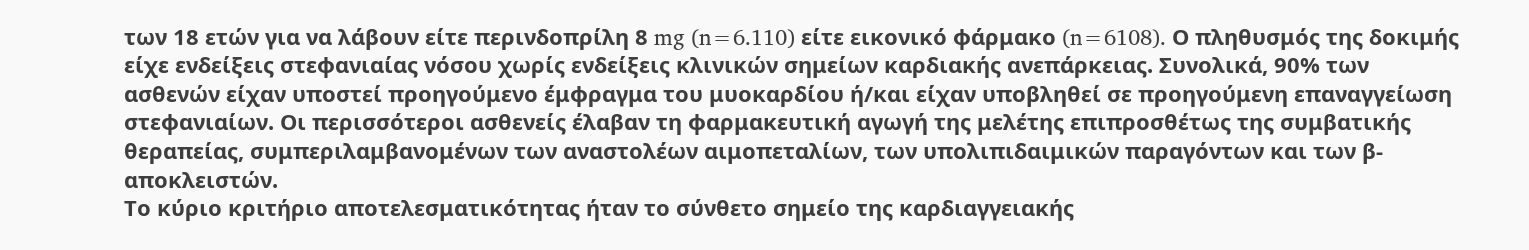των 18 ετών για να λάβουν είτε περινδοπρίλη 8 mg (n=6.110) είτε εικονικό φάρμακο (n=6108). Ο πληθυσμός της δοκιμής είχε ενδείξεις στεφανιαίας νόσου χωρίς ενδείξεις κλινικών σημείων καρδιακής ανεπάρκειας. Συνολικά, 90% των ασθενών είχαν υποστεί προηγούμενο έμφραγμα του μυοκαρδίου ή/και είχαν υποβληθεί σε προηγούμενη επαναγγείωση στεφανιαίων. Οι περισσότεροι ασθενείς έλαβαν τη φαρμακευτική αγωγή της μελέτης επιπροσθέτως της συμβατικής θεραπείας, συμπεριλαμβανομένων των αναστολέων αιμοπεταλίων, των υπολιπιδαιμικών παραγόντων και των β-αποκλειστών.
Το κύριο κριτήριο αποτελεσματικότητας ήταν το σύνθετο σημείο της καρδιαγγειακής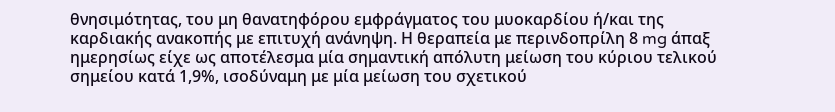θνησιμότητας, του μη θανατηφόρου εμφράγματος του μυοκαρδίου ή/και της καρδιακής ανακοπής με επιτυχή ανάνηψη. Η θεραπεία με περινδοπρίλη 8 mg άπαξ ημερησίως είχε ως αποτέλεσμα μία σημαντική απόλυτη μείωση του κύριου τελικού σημείου κατά 1,9%, ισοδύναμη με μία μείωση του σχετικού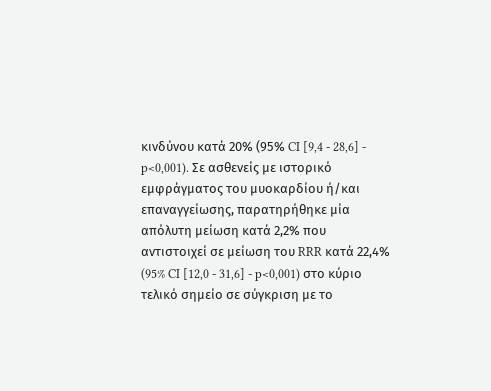κινδύνου κατά 20% (95% CI [9,4 - 28,6] - p<0,001). Σε ασθενείς με ιστορικό εμφράγματος του μυοκαρδίου ή/και επαναγγείωσης, παρατηρήθηκε μία απόλυτη μείωση κατά 2,2% που αντιστοιχεί σε μείωση του RRR κατά 22,4% (95% CI [12,0 - 31,6] - p<0,001) στο κύριο τελικό σημείο σε σύγκριση με το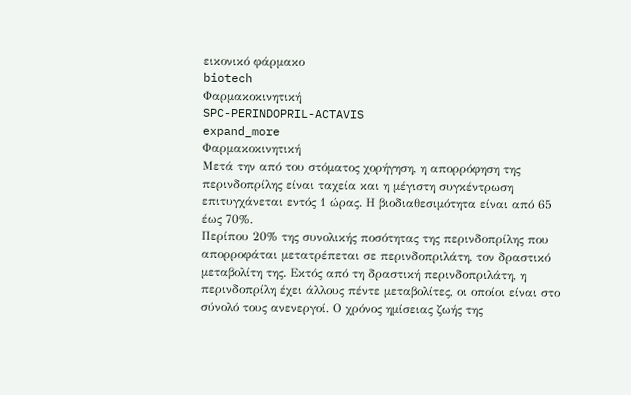εικονικό φάρμακο
biotech
Φαρμακοκινητική
SPC-PERINDOPRIL-ACTAVIS
expand_more
Φαρμακοκινητική
Μετά την από του στόματος χορήγηση, η απορρόφηση της περινδοπρίλης είναι ταχεία και η μέγιστη συγκέντρωση επιτυγχάνεται εντός 1 ώρας. Η βιοδιαθεσιμότητα είναι από 65 έως 70%.
Περίπου 20% της συνολικής ποσότητας της περινδοπρίλης που απορροφάται μετατρέπεται σε περινδοπριλάτη, τον δραστικό μεταβολίτη της. Εκτός από τη δραστική περινδοπριλάτη, η περινδοπρίλη έχει άλλους πέντε μεταβολίτες, οι οποίοι είναι στο σύνολό τους ανενεργοί. Ο χρόνος ημίσειας ζωής της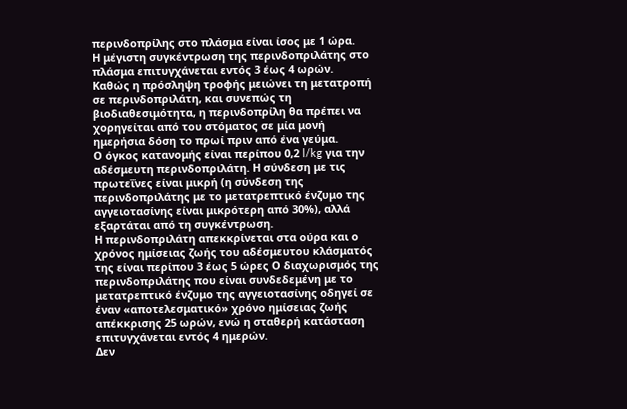περινδοπρίλης στο πλάσμα είναι ίσος με 1 ώρα.
Η μέγιστη συγκέντρωση της περινδοπριλάτης στο πλάσμα επιτυγχάνεται εντός 3 έως 4 ωρών.
Καθώς η πρόσληψη τροφής μειώνει τη μετατροπή σε περινδοπριλάτη, και συνεπώς τη βιοδιαθεσιμότητα, η περινδοπρίλη θα πρέπει να χορηγείται από του στόματος σε μία μονή ημερήσια δόση το πρωί πριν από ένα γεύμα.
Ο όγκος κατανομής είναι περίπου 0,2 l/kg για την αδέσμευτη περινδοπριλάτη. Η σύνδεση με τις πρωτεΐνες είναι μικρή (η σύνδεση της περινδοπριλάτης με το μετατρεπτικό ένζυμο της αγγειοτασίνης είναι μικρότερη από 30%), αλλά εξαρτάται από τη συγκέντρωση.
Η περινδοπριλάτη απεκκρίνεται στα ούρα και ο χρόνος ημίσειας ζωής του αδέσμευτου κλάσματός της είναι περίπου 3 έως 5 ώρες Ο διαχωρισμός της περινδοπριλάτης που είναι συνδεδεμένη με το μετατρεπτικό ένζυμο της αγγειοτασίνης οδηγεί σε έναν «αποτελεσματικό» χρόνο ημίσειας ζωής απέκκρισης 25 ωρών, ενώ η σταθερή κατάσταση επιτυγχάνεται εντός 4 ημερών.
Δεν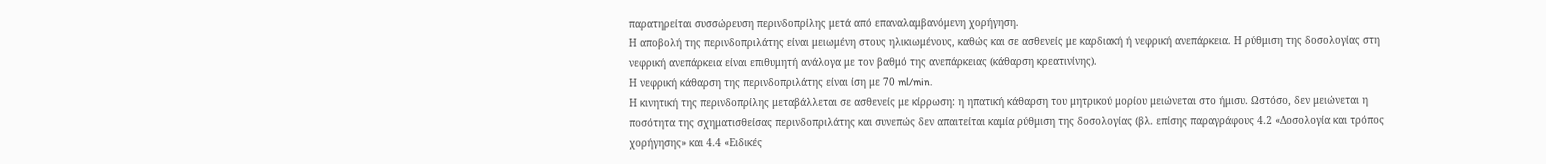παρατηρείται συσσώρευση περινδοπρίλης μετά από επαναλαμβανόμενη χορήγηση.
Η αποβολή της περινδοπριλάτης είναι μειωμένη στους ηλικιωμένους, καθώς και σε ασθενείς με καρδιακή ή νεφρική ανεπάρκεια. Η ρύθμιση της δοσολογίας στη νεφρική ανεπάρκεια είναι επιθυμητή ανάλογα με τον βαθμό της ανεπάρκειας (κάθαρση κρεατινίνης).
Η νεφρική κάθαρση της περινδοπριλάτης είναι ίση με 70 ml/min.
Η κινητική της περινδοπρίλης μεταβάλλεται σε ασθενείς με κίρρωση: η ηπατική κάθαρση του μητρικού μορίου μειώνεται στο ήμισυ. Ωστόσο, δεν μειώνεται η ποσότητα της σχηματισθείσας περινδοπριλάτης και συνεπώς δεν απαιτείται καμία ρύθμιση της δοσολογίας (βλ. επίσης παραγράφους 4.2 «Δοσολογία και τρόπος χορήγησης» και 4.4 «Ειδικές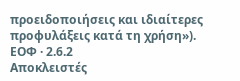προειδοποιήσεις και ιδιαίτερες προφυλάξεις κατά τη χρήση»).
ΕΟΦ · 2.6.2
Αποκλειστές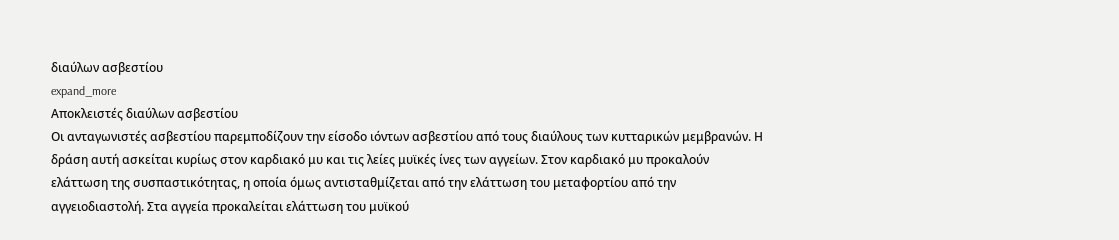διαύλων ασβεστίου
expand_more
Αποκλειστές διαύλων ασβεστίου
Οι ανταγωνιστές ασβεστίου παρεμποδίζουν την είσοδο ιόντων ασβεστίου από τους διαύλους των κυτταρικών μεμβρανών. Η δράση αυτή ασκείται κυρίως στον καρδιακό μυ και τις λείες μυϊκές ίνες των αγγείων. Στον καρδιακό μυ προκαλούν ελάττωση της συσπαστικότητας, η οποία όμως αντισταθμίζεται από την ελάττωση του μεταφορτίου από την αγγειοδιαστολή. Στα αγγεία προκαλείται ελάττωση του μυϊκού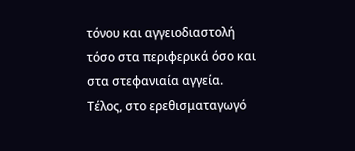τόνου και αγγειοδιαστολή τόσο στα περιφερικά όσο και στα στεφανιαία αγγεία. Τέλος, στο ερεθισματαγωγό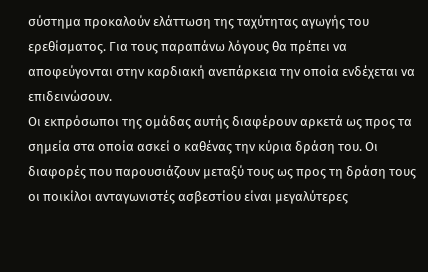σύστημα προκαλούν ελάττωση της ταχύτητας αγωγής του ερεθίσματος. Για τους παραπάνω λόγους θα πρέπει να αποφεύγονται στην καρδιακή ανεπάρκεια την οποία ενδέχεται να επιδεινώσουν.
Οι εκπρόσωποι της ομάδας αυτής διαφέρουν αρκετά ως προς τα σημεία στα οποία ασκεί ο καθένας την κύρια δράση του. Οι διαφορές που παρουσιάζουν μεταξύ τους ως προς τη δράση τους οι ποικίλοι ανταγωνιστές ασβεστίου είναι μεγαλύτερες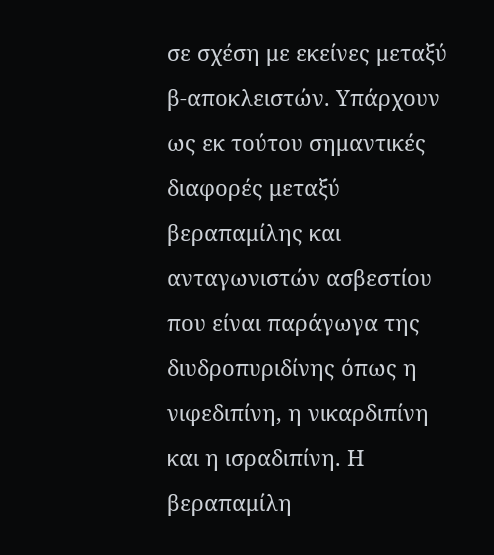σε σχέση με εκείνες μεταξύ β-αποκλειστών. Υπάρχουν ως εκ τούτου σημαντικές διαφορές μεταξύ βεραπαμίλης και ανταγωνιστών ασβεστίου που είναι παράγωγα της διυδροπυριδίνης όπως η νιφεδιπίνη, η νικαρδιπίνη και η ισραδιπίνη. Η βεραπαμίλη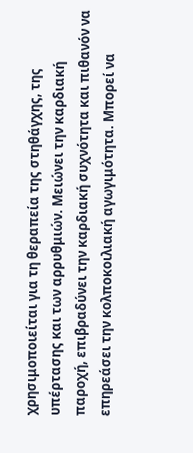χρησιμοποιείται για τη θεραπεία της στηθάγχης, της υπέρτασης και των αρρυθμιών. Μειώνει την καρδιακή παροχή, επιβραδύνει την καρδιακή συχνότητα και πιθανόν να επηρεάσει την κολποκοιλιακή αγωγιμότητα. Μπορεί να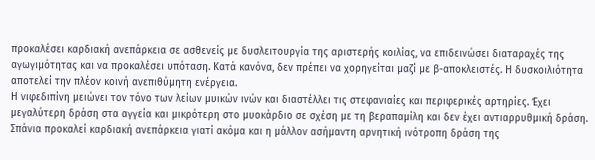προκαλέσει καρδιακή ανεπάρκεια σε ασθενείς με δυσλειτουργία της αριστερής κοιλίας, να επιδεινώσει διαταραχές της αγωγιμότητας και να προκαλέσει υπόταση. Κατά κανόνα, δεν πρέπει να χορηγείται μαζί με β-αποκλειστές. Η δυσκοιλιότητα αποτελεί την πλέον κοινή ανεπιθύμητη ενέργεια.
Η νιφεδιπίνη μειώνει τον τόνο των λείων μυικών ινών και διαστέλλει τις στεφανιαίες και περιφερικές αρτηρίες. Έχει μεγαλύτερη δράση στα αγγεία και μικρότερη στο μυοκάρδιο σε σχέση με τη βεραπαμίλη και δεν έχει αντιαρρυθμική δράση. Σπάνια προκαλεί καρδιακή ανεπάρκεια γιατί ακόμα και η μάλλον ασήμαντη αρνητική ινότροπη δράση της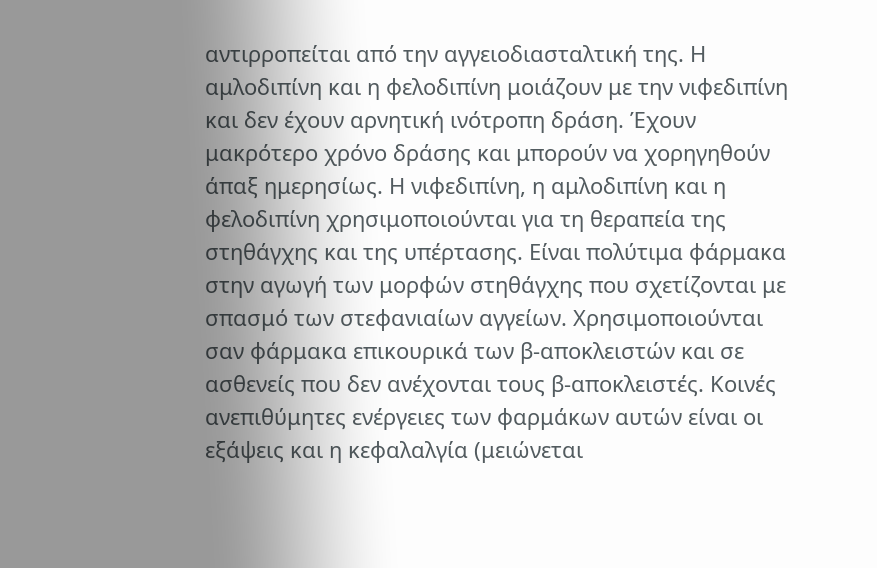αντιρροπείται από την αγγειοδιασταλτική της. Η αμλοδιπίνη και η φελοδιπίνη μοιάζουν με την νιφεδιπίνη και δεν έχουν αρνητική ινότροπη δράση. Έχουν μακρότερο χρόνο δράσης και μπορούν να χορηγηθούν άπαξ ημερησίως. Η νιφεδιπίνη, η αμλοδιπίνη και η φελοδιπίνη χρησιμοποιούνται για τη θεραπεία της στηθάγχης και της υπέρτασης. Είναι πολύτιμα φάρμακα στην αγωγή των μορφών στηθάγχης που σχετίζονται με σπασμό των στεφανιαίων αγγείων. Χρησιμοποιούνται σαν φάρμακα επικουρικά των β-αποκλειστών και σε ασθενείς που δεν ανέχονται τους β-αποκλειστές. Κοινές ανεπιθύμητες ενέργειες των φαρμάκων αυτών είναι οι εξάψεις και η κεφαλαλγία (μειώνεται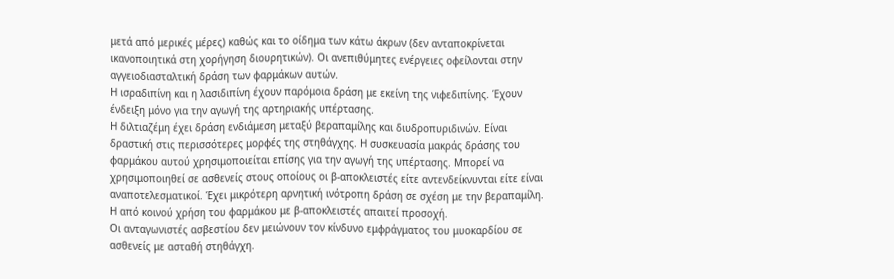μετά από μερικές μέρες) καθώς και το οίδημα των κάτω άκρων (δεν ανταποκρίνεται ικανοποιητικά στη χορήγηση διουρητικών). Οι ανεπιθύμητες ενέργειες οφείλονται στην αγγειοδιασταλτική δράση των φαρμάκων αυτών.
Η ισραδιπίνη και η λασιδιπίνη έχουν παρόμοια δράση με εκείνη της νιφεδιπίνης. Έχουν ένδειξη μόνο για την αγωγή της αρτηριακής υπέρτασης.
Η διλτιαζέμη έχει δράση ενδιάμεση μεταξύ βεραπαμίλης και διυδροπυριδινών. Είναι δραστική στις περισσότερες μορφές της στηθάγχης. Η συσκευασία μακράς δράσης του φαρμάκου αυτού χρησιμοποιείται επίσης για την αγωγή της υπέρτασης. Μπορεί να χρησιμοποιηθεί σε ασθενείς στους οποίους οι β-αποκλειστές είτε αντενδείκνυνται είτε είναι αναποτελεσματικοί. Έχει μικρότερη αρνητική ινότροπη δράση σε σχέση με την βεραπαμίλη. Η από κοινού χρήση του φαρμάκου με β-αποκλειστές απαιτεί προσοχή.
Οι ανταγωνιστές ασβεστίου δεν μειώνουν τον κίνδυνο εμφράγματος του μυοκαρδίου σε ασθενείς με ασταθή στηθάγχη.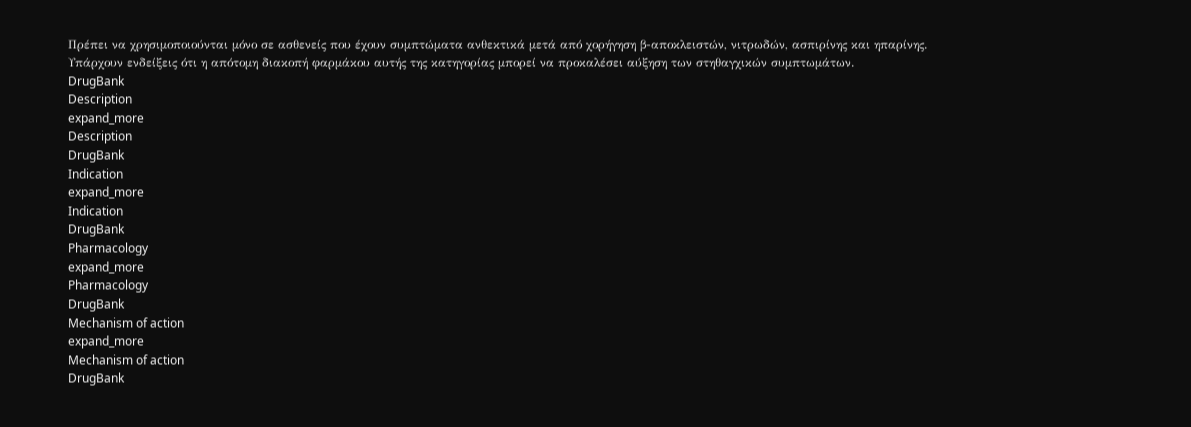Πρέπει να χρησιμοποιούνται μόνο σε ασθενείς που έχουν συμπτώματα ανθεκτικά μετά από χορήγηση β-αποκλειστών, νιτρωδών, ασπιρίνης και ηπαρίνης.
Υπάρχουν ενδείξεις ότι η απότομη διακοπή φαρμάκου αυτής της κατηγορίας μπορεί να προκαλέσει αύξηση των στηθαγχικών συμπτωμάτων.
DrugBank
Description
expand_more
Description
DrugBank
Indication
expand_more
Indication
DrugBank
Pharmacology
expand_more
Pharmacology
DrugBank
Mechanism of action
expand_more
Mechanism of action
DrugBank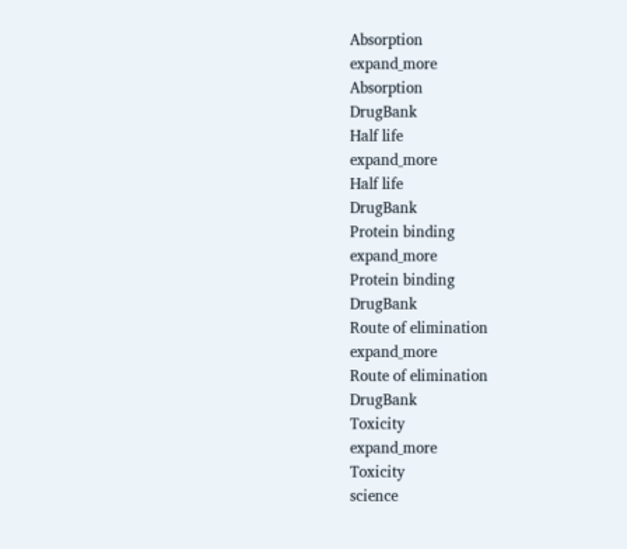Absorption
expand_more
Absorption
DrugBank
Half life
expand_more
Half life
DrugBank
Protein binding
expand_more
Protein binding
DrugBank
Route of elimination
expand_more
Route of elimination
DrugBank
Toxicity
expand_more
Toxicity
science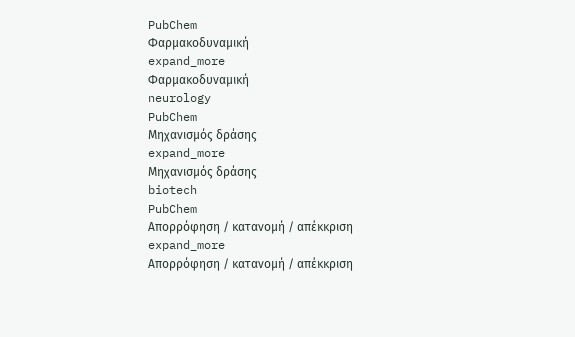PubChem
Φαρμακοδυναμική
expand_more
Φαρμακοδυναμική
neurology
PubChem
Μηχανισμός δράσης
expand_more
Μηχανισμός δράσης
biotech
PubChem
Απορρόφηση / κατανομή / απέκκριση
expand_more
Απορρόφηση / κατανομή / απέκκριση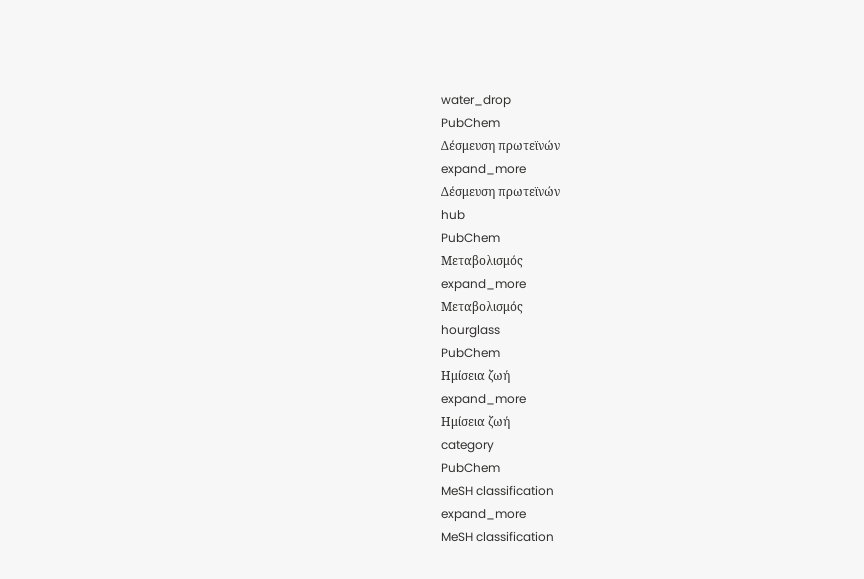water_drop
PubChem
Δέσμευση πρωτεϊνών
expand_more
Δέσμευση πρωτεϊνών
hub
PubChem
Μεταβολισμός
expand_more
Μεταβολισμός
hourglass
PubChem
Ημίσεια ζωή
expand_more
Ημίσεια ζωή
category
PubChem
MeSH classification
expand_more
MeSH classification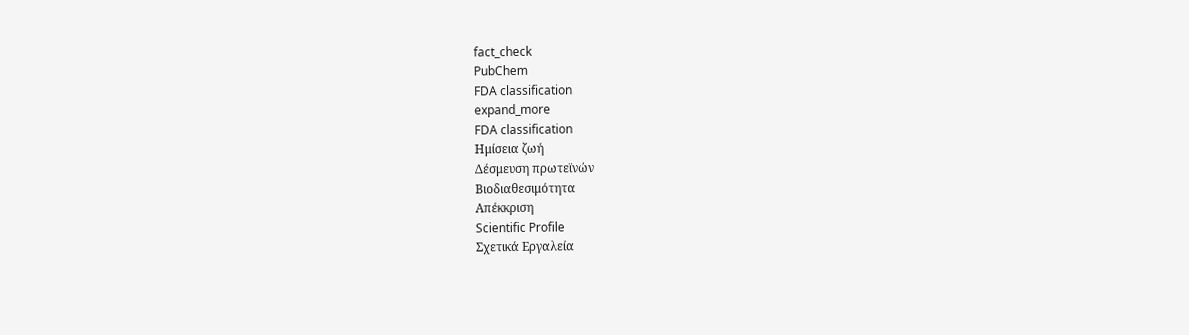fact_check
PubChem
FDA classification
expand_more
FDA classification
Ημίσεια ζωή
Δέσμευση πρωτεϊνών
Βιοδιαθεσιμότητα
Απέκκριση
Scientific Profile
Σχετικά Εργαλεία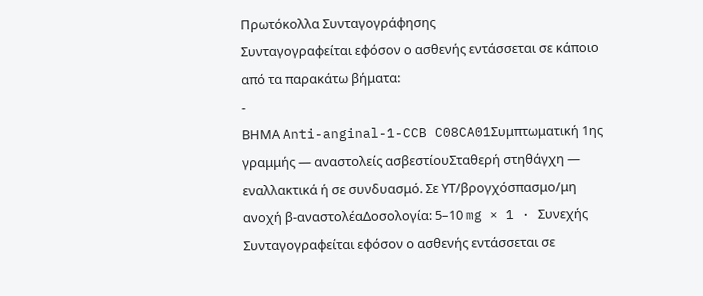Πρωτόκολλα Συνταγογράφησης
Συνταγογραφείται εφόσον ο ασθενής εντάσσεται σε κάποιο από τα παρακάτω βήματα:
-
ΒΗΜΑ Anti-anginal-1-CCB C08CA01Συμπτωματική 1ης γραμμής — αναστολείς ασβεστίουΣταθερή στηθάγχη — εναλλακτικά ή σε συνδυασμό. Σε ΥΤ/βρογχόσπασμο/μη ανοχή β-αναστολέαΔοσολογία: 5–10 mg × 1 · Συνεχής
Συνταγογραφείται εφόσον ο ασθενής εντάσσεται σε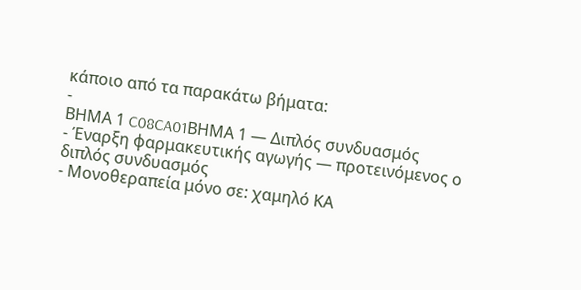κάποιο από τα παρακάτω βήματα:
-
ΒΗΜΑ 1 C08CA01ΒΗΜΑ 1 — Διπλός συνδυασμός
- Έναρξη φαρμακευτικής αγωγής — προτεινόμενος ο διπλός συνδυασμός
- Μονοθεραπεία μόνο σε: χαμηλό ΚΑ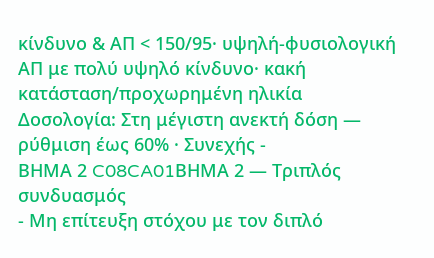κίνδυνο & ΑΠ < 150/95· υψηλή-φυσιολογική ΑΠ με πολύ υψηλό κίνδυνο· κακή κατάσταση/προχωρημένη ηλικία
Δοσολογία: Στη μέγιστη ανεκτή δόση — ρύθμιση έως 60% · Συνεχής -
ΒΗΜΑ 2 C08CA01ΒΗΜΑ 2 — Τριπλός συνδυασμός
- Μη επίτευξη στόχου με τον διπλό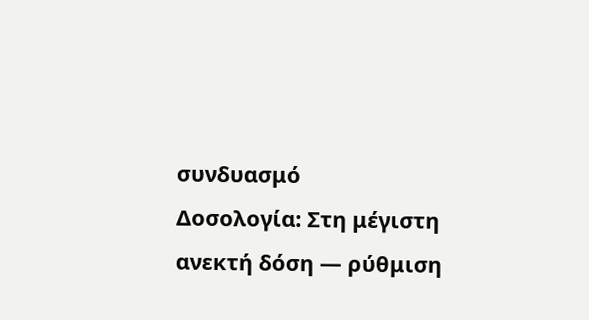συνδυασμό
Δοσολογία: Στη μέγιστη ανεκτή δόση — ρύθμιση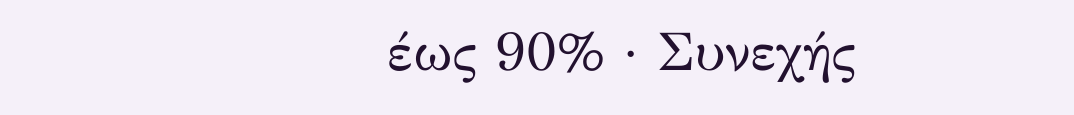έως 90% · Συνεχής